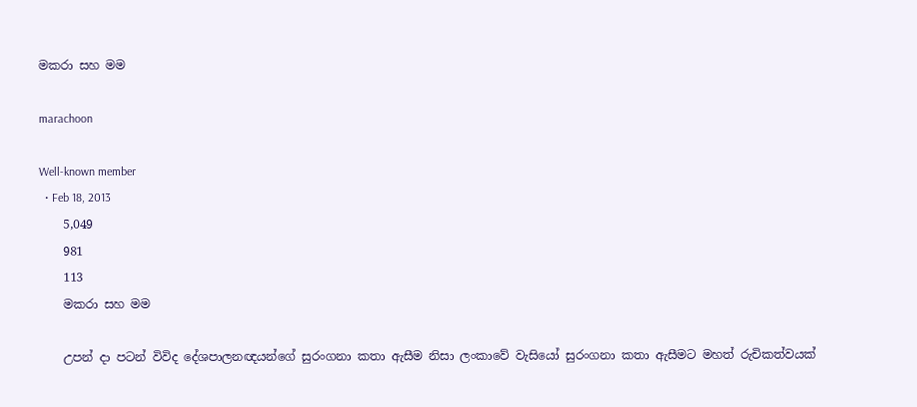මකරා සහ මම

marachoon

Well-known member
  • Feb 18, 2013
    5,049
    981
    113
    මකරා සහ මම

    උපන් දා පටන් විවිද දේශපාලනඥයන්ගේ සුරංගනා කතා ඇසීම නිසා ලංකාවේ වැසියෝ සුරංගනා කතා ඇසීමට මහත් රුචිකත්වයක්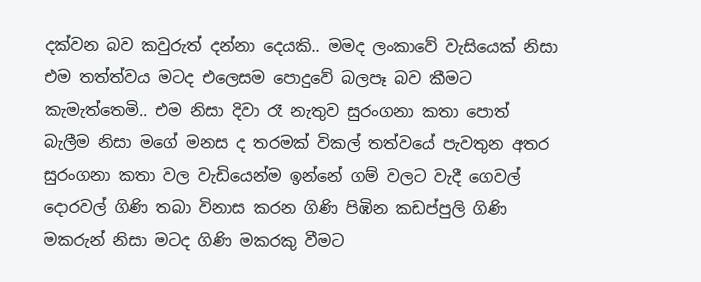දක්වන බව කවුරුත් දන්නා දෙයකි.. මමද ලංකාවේ වැසියෙක් නිසා එම තත්ත්වය මටද එලෙසම පොදුවේ බලපෑ බව කීමට කැමැත්තෙමි.. එම නිසා දිවා රෑ නැතුව සුරංගනා කතා පොත් බැලීම නිසා මගේ මනස ද තරමක් විකල් තත්වයේ පැවතුන අතර සුරංගනා කතා වල වැඩියෙන්ම ඉන්නේ ගම් වලට වැදී ගෙවල් දොරවල් ගිණි තබා විනාස කරන ගිණි පිඹින කඩප්පුලි ගිණි මකරුන් නිසා මටද ගිණි මකරකු වීමට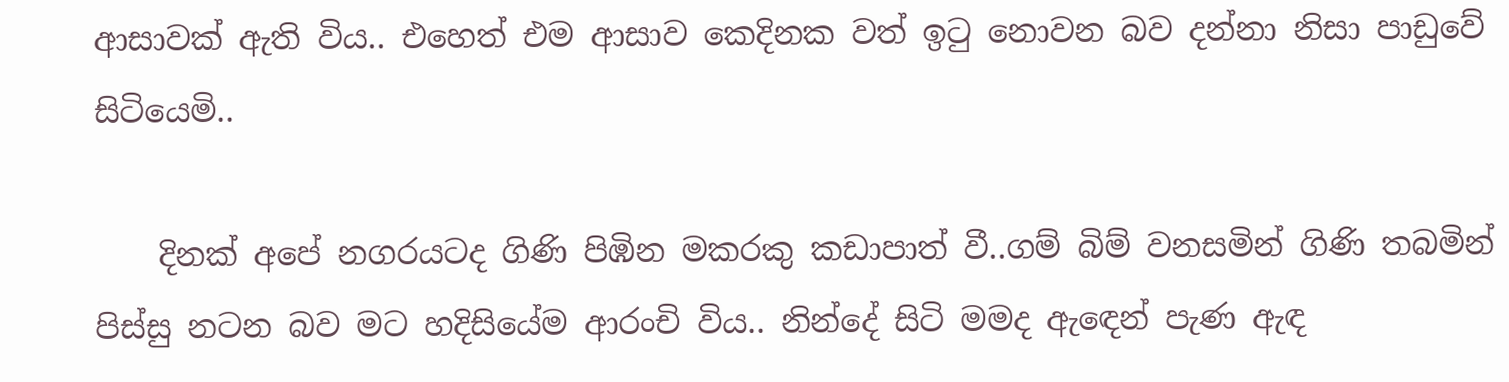ආසාවක් ඇති විය.. එහෙත් එම ආසාව කෙදිනක වත් ඉටු නොවන බව දන්නා නිසා පාඩුවේ සිටියෙමි..

    දිනක් අපේ නගරයටද ගිණි පිඹින මකරකු කඩාපාත් වී..ගම් බිම් වනසමින් ගිණි තබමින් පිස්සු නටන බව මට හදිසියේම ආරංචි විය.. නින්දේ සිටි මමද ඇඳෙන් පැණ ඇඳ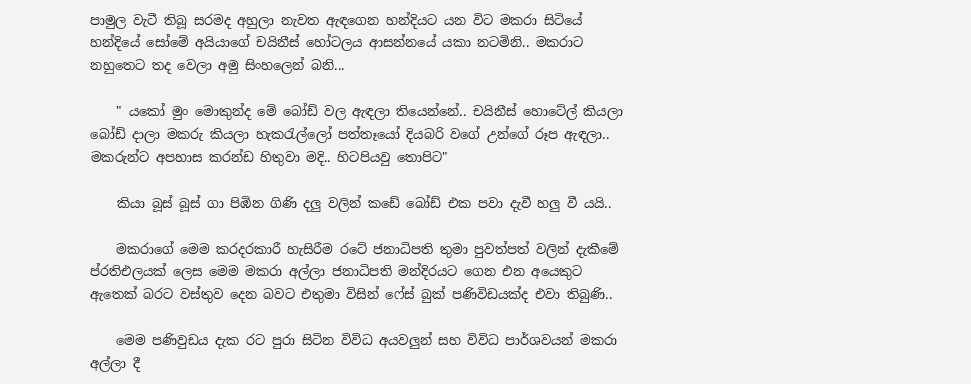පාමුල වැටී තිබූ සරමද අහුලා නැවත ඇඳගෙන හන්දියට යන විට මකරා සිටියේ හන්දියේ සෝමේ අයියාගේ චයිනීස් හෝටලය ආසන්නයේ යකා නටමිනි.. මකරාට නහුතෙට තද වෙලා අමු සිංහලෙන් බනි...

    " යකෝ මුං මොකුන්ද මේ බෝඩ් වල ඇඳලා තියෙන්නේ.. චයිනීස් හොටේල් කියලා බෝඩ් දාලා මකරු කියලා හැකරැල්ලෝ පත්තෑයෝ දියබරි වගේ උන්ගේ රූප ඇඳලා.. මකරුන්ට අපහාස කරන්ඩ හිතුවා මදි.. හිටපියවු තොපිට"

    කියා බූස් බූස් ගා පිඹින ගිණි දලු වලින් කඩේ බෝඩ් එක පවා දැවී හලු වී යයි..

    මකරාගේ මෙම කරදරකාරී හැසිරීම රටේ ජනාධිපති තුමා පුවත්පත් වලින් දැකීමේ ප්රතිඑලයක් ලෙස මෙම මකරා අල්ලා ජනාධිපති මන්දිරයට ගෙන එන අයෙකුට ඇතෙක් බරට වස්තුව දෙන බවට එතුමා විසින් ෆේස් බුක් පණිවිඩයක්ද එවා තිබුණි..

    මෙම පණිවුඩය දැක රට පුරා සිටින විවිධ අයවලුන් සහ විවිධ පාර්ශවයන් මකරා අල්ලා දී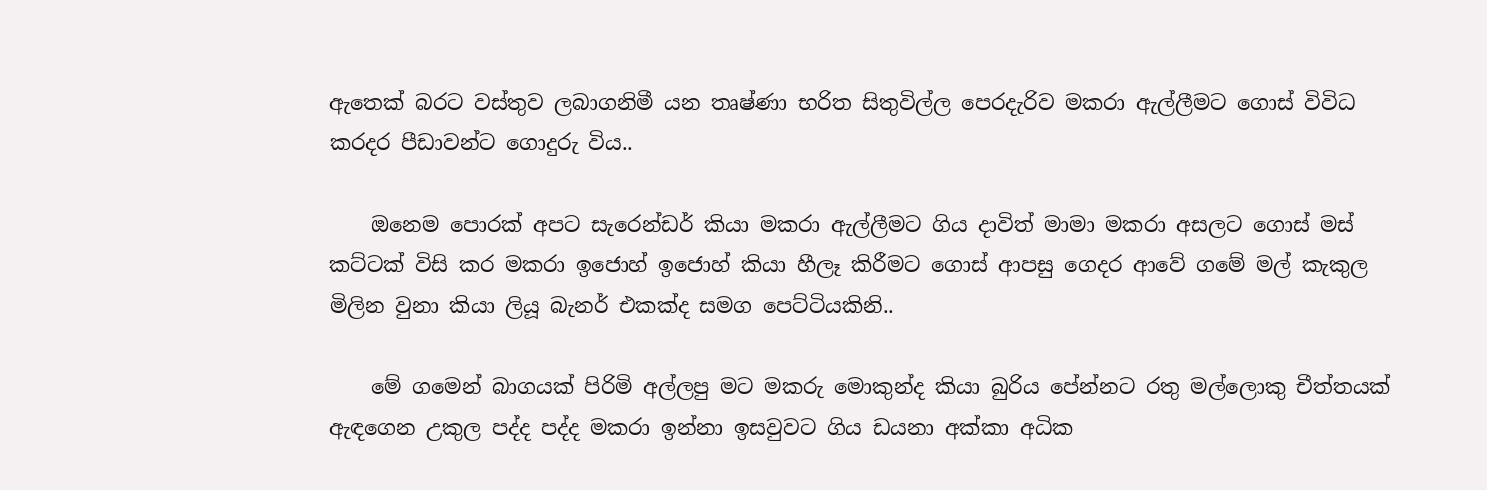ඇතෙක් බරට වස්තුව ලබාගනිමී යන තෘෂ්ණා භරිත සිතුවිල්ල පෙරදැරිව මකරා ඇල්ලීමට ගොස් විවිධ කරදර පීඩාවන්ට ගොදුරු විය..

    ඔනෙම පොරක් අපට සැරෙන්ඩර් කියා මකරා ඇල්ලීමට ගිය දාවිත් මාමා මකරා අසලට ගොස් මස් කට්ටක් විසි කර මකරා ඉජොහ් ඉජොහ් කියා හීලෑ කිරීමට ගොස් ආපසු ගෙදර ආවේ ගමේ මල් කැකුල මිලින වුනා කියා ලියූ බැනර් එකක්ද සමග පෙට්ටියකිනි..

    මේ ගමෙන් බාගයක් පිරිමි අල්ලපු මට මකරු මොකුන්ද කියා බුරිය පේන්නට රතු මල්ලොකු චීත්තයක් ඇඳගෙන උකුල පද්ද පද්ද මකරා ඉන්නා ඉසවුවට ගිය ඩයනා අක්කා අධික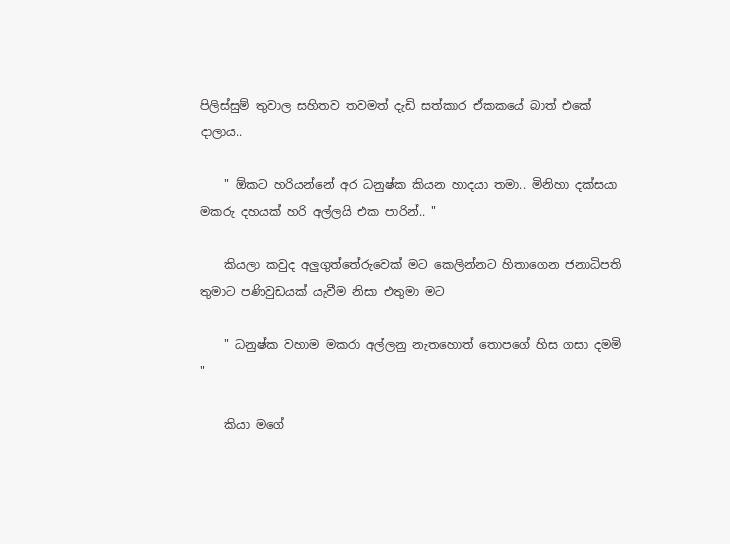පිලිස්සුම් තුවාල සහිතව තවමත් දැඩි සත්කාර ඒකකයේ බාත් එකේ දාලාය..

    " ඕකට හරියන්නේ අර ධනුෂ්ක කියන හාදයා තමා.. මිනිහා දක්සයා මකරු දහයක් හරි අල්ලයි එක පාරින්.. "

    කියලා කවුද අලුගුත්තේරුවෙක් මට කෙලින්නට හිතාගෙන ජනාධිපති තුමාට පණිවුඩයක් යැවීම නිසා එතුමා මට

    " ධනුෂ්ක වහාම මකරා අල්ලනු නැතහොත් තොපගේ හිස ගසා දමමි "

    කියා මගේ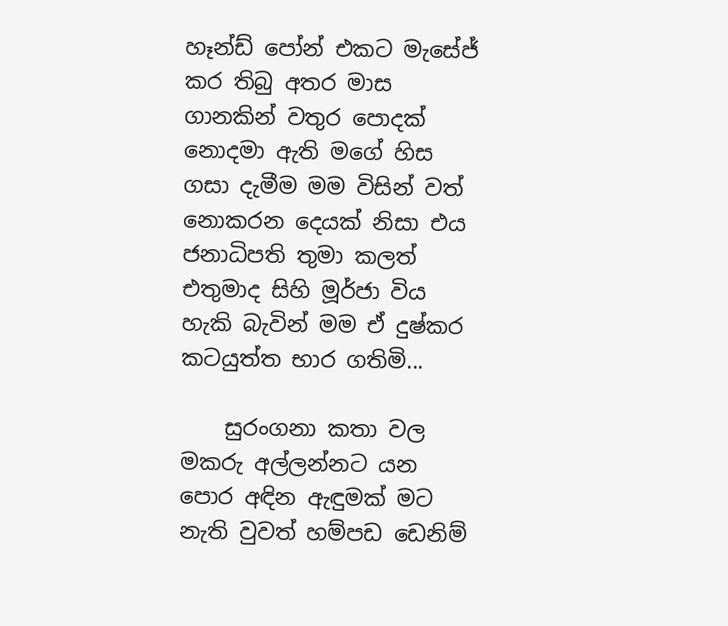හෑන්ඩ් පෝන් එකට මැසේජ් කර තිබු අතර මාස ගානකින් වතුර පොදක් නොදමා ඇති මගේ හිස ගසා දැමීම මම විසින් වත් නොකරන දෙයක් නිසා එය ජනාධිපති තුමා කලත් එතුමාද සිහි මූර්ජා විය හැකි බැවින් මම ඒ දුෂ්කර කටයුත්ත භාර ගතිමි...

    සුරංගනා කතා වල මකරු අල්ලන්නට යන පොර අඳින ඇඳුමක් මට නැති වුවත් හම්පඩ ඩෙනිම්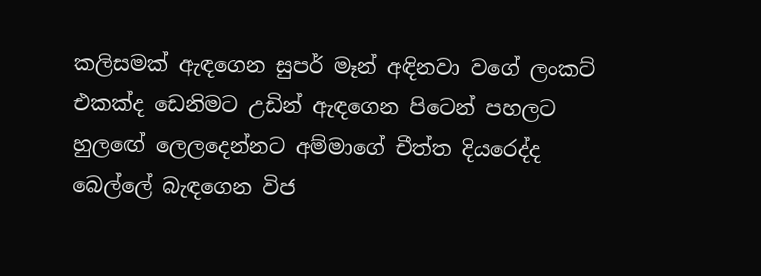කලිසමක් ඇඳගෙන සුපර් මෑන් අඳිනවා වගේ ලංකට් එකක්ද ඩෙනිමට උඩින් ඇඳගෙන පිටෙන් පහලට හුලඟේ ලෙලදෙන්නට අම්මාගේ චීත්ත දියරෙද්ද බෙල්ලේ බැඳගෙන විජ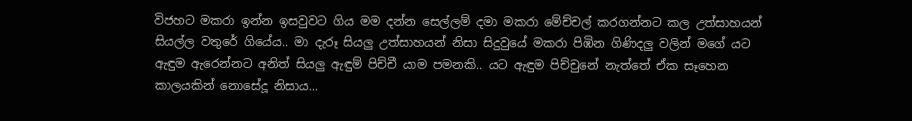විජහට මකරා ඉන්න ඉසවුවට ගිය මම දන්න සෙල්ලම් දමා මකරා මේච්චල් කරගන්නට කල උත්සාහයන් සියල්ල වතුරේ ගියේය.. මා දැරූ සියලු උත්සාහයන් නිසා සිදුවුයේ මකරා පිඹින ගිණිදලු වලින් මගේ යට ඇඳුම ඇරෙන්නට අනිත් සියලු ඇඳුම් පිච්චී යාම පමනකි.. යට ඇඳුම පිච්චුනේ නැත්තේ ඒක සෑහෙන කාලයකින් නොසේදූ නිසාය...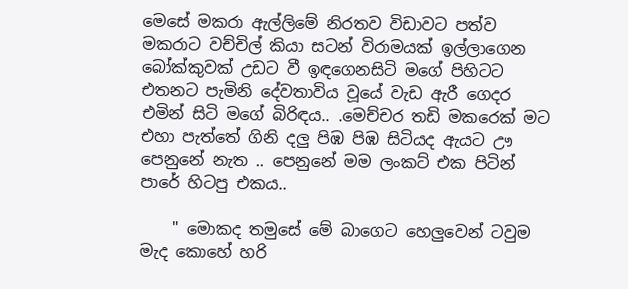මෙසේ මකරා ඇල්ලිමේ නිරතව විඩාවට පත්ව මකරාට වච්චිල් කියා සටන් විරාමයක් ඉල්ලාගෙන බෝක්කුවක් උඩට වී ඉඳගෙනසිටි මගේ පිහිටට එතනට පැමිනි දේවතාවිය වූයේ වැඩ ඇරී ගෙදර එමින් සිටි මගේ බිරිඳය.. .මෙච්චර තඩි මකරෙක් මට එහා පැත්තේ ගිනි දලු පිඹ පිඹ සිටියද ඇයට ඌ පෙනුනේ නැත .. පෙනුනේ මම ලංකට් එක පිටින් පාරේ හිටපු එකය..

    " මොකද තමුසේ මේ බාගෙට හෙලුවෙන් ටවුම මැද කොහේ හරි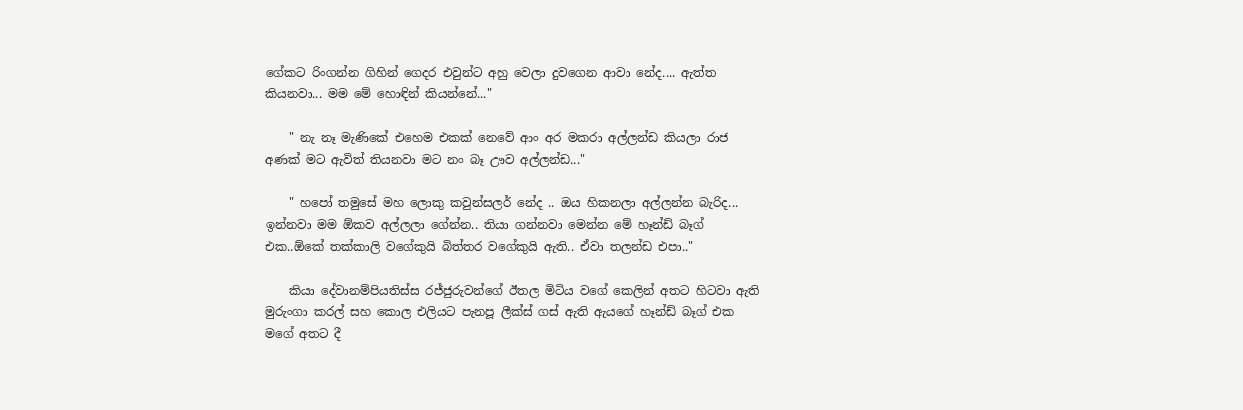ගේකට රිංගන්න ගිහින් ගෙදර එවුන්ට අහු වෙලා දුවගෙන ආවා නේද.... ඇත්ත කියනවා... මම මේ හොඳින් කියන්නේ..."

    " නැ නෑ මැණිකේ එහෙම එකක් නෙවේ ආං අර මකරා අල්ලන්ඩ කියලා රාජ අණක් මට ඇවිත් තියනවා මට නං බෑ ඌව අල්ලන්ඩ..."

    " හපෝ තමුසේ මහ ලොකු කවුන්සලර් නේද .. ඔය හිකනලා අල්ලන්න බැරිද... ඉන්නවා මම ඕකව අල්ලලා ගේන්න.. තියා ගන්නවා මෙන්න මේ හෑන්ඩ් බෑග් එක..ඕකේ තක්කාලි වගේකුයි බිත්තර වගේකුයි ඇති.. ඒවා තලන්ඩ එපා.."

    කියා දේවානම්පියතිස්ස රජ්ජුරුවන්ගේ ඊතල මිටිය වගේ කෙලින් අතට හිටවා ඇති මුරුංගා කරල් සහ කොල එලියට පැනපූ ලීක්ස් ගස් ඇති ඇයගේ හෑන්ඩ් බෑග් එක මගේ අතට දී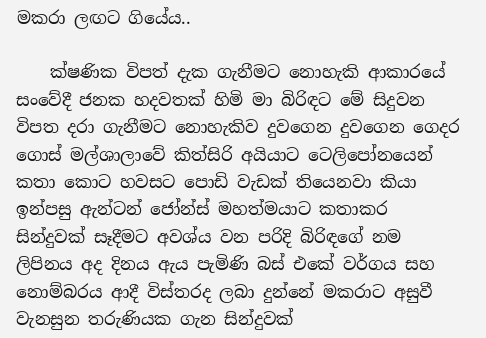මකරා ලඟට ගියේය..

    ක්ෂණික විපත් දැක ගැනීමට නොහැකි ආකාරයේ සංවේදී ජනක හදවතක් හිමි මා බිරිඳට මේ සිදුවන විපත දරා ගැනීමට නොහැකිව දුවගෙන දුවගෙන ගෙදර ගොස් මල්ශාලාවේ කිත්සිරි අයියාට ටෙලිපෝනයෙන් කතා කොට හවසට පොඩි වැඩක් තියෙනවා කියා ඉන්පසු ඇන්ටන් ජෝන්ස් මහත්මයාට කතාකර සින්දුවක් සෑදීමට අවශ්ය වන පරිදි බිරිඳගේ නම ලිපිනය අද දිනය ඇය පැමිණි බස් එකේ වර්ගය සහ නොම්බරය ආදී විස්තරද ලබා දුන්නේ මකරාට අසුවී වැනසුන තරුණියක ගැන සින්දුවක්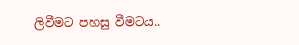ලිවීමට පහසු වීමටය..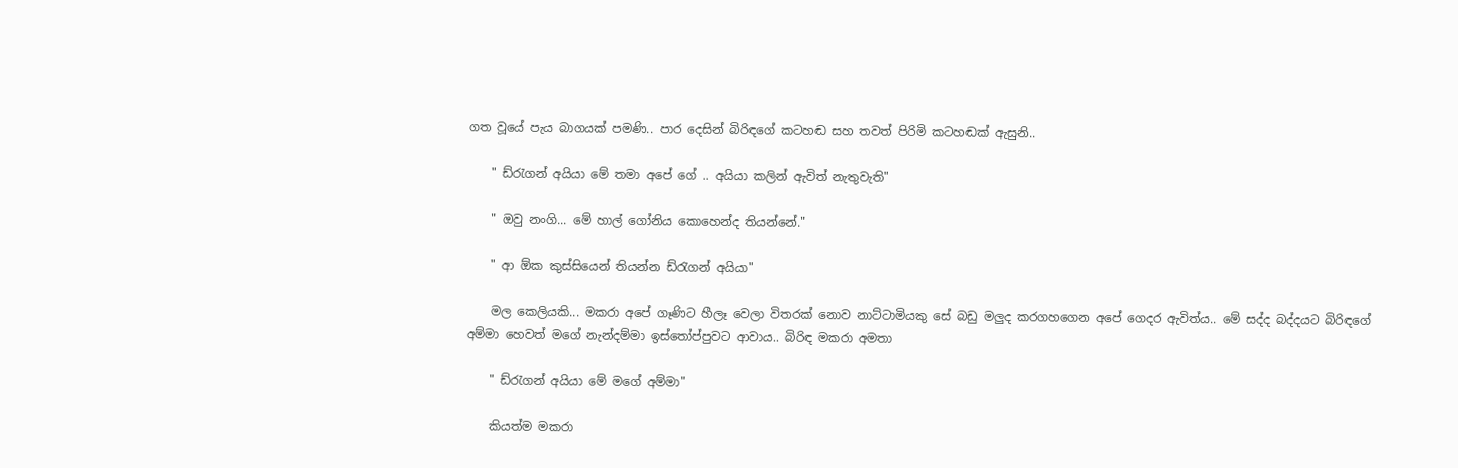ගත වූයේ පැය බාගයක් පමණි.. පාර දෙසින් බිරිඳගේ කටහඬ සහ තවත් පිරිමි කටහඬක් ඇසුනි..

    " ඩ්රැගන් අයියා මේ තමා අපේ ගේ .. අයියා කලින් ඇවිත් නැතුවැති"

    " ඔවු නංගි... මේ හාල් ගෝනිය කොහෙන්ද තියන්නේ."

    " ආ ඕක කුස්සියෙන් තියන්න ඩ්රැගන් අයියා"

    මල කෙලියකි... මකරා අපේ ගෑණිට හීලෑ වෙලා විතරක් නොව නාට්ටාමියකු සේ බඩු මලුද කරගහගෙන අපේ ගෙදර ඇවිත්ය.. මේ සද්ද බද්දයට බිරිඳගේ අම්මා හෙවත් මගේ නැන්දම්මා ඉස්තෝප්පුවට ආවාය.. බිරිඳ මකරා අමතා

    " ඩ්රැගන් අයියා මේ මගේ අම්මා"

    කියත්ම මකරා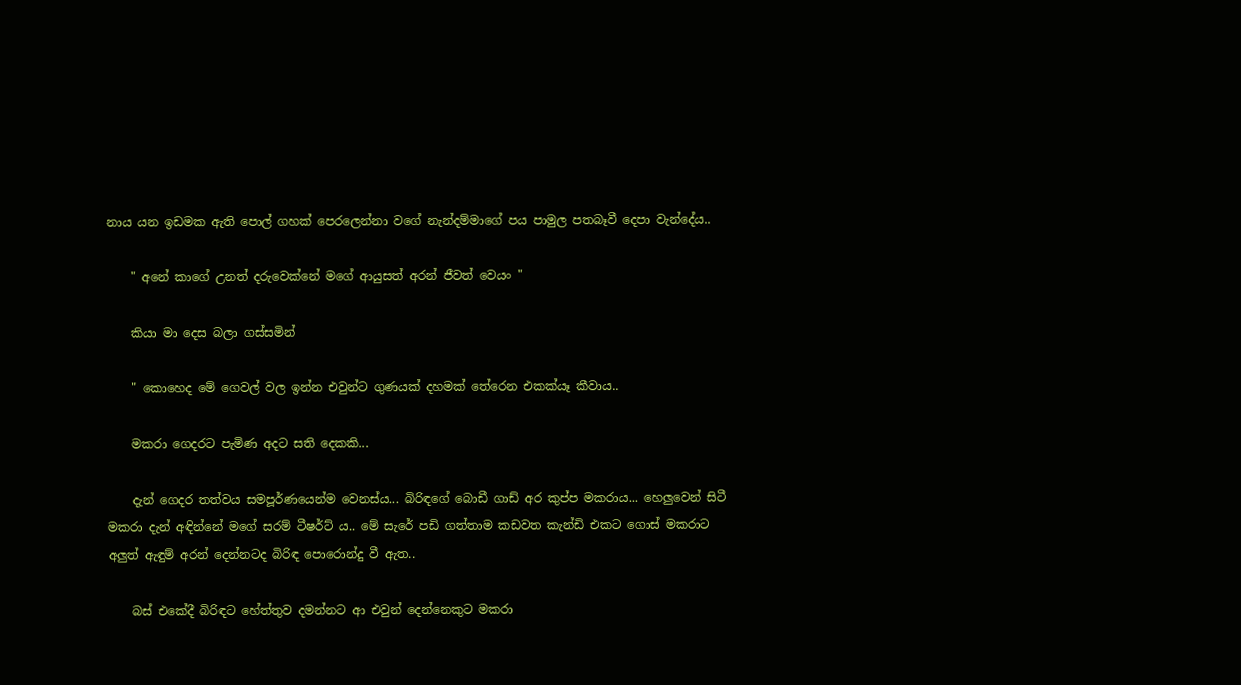නාය යන ඉඩමක ඇති පොල් ගහක් පෙරලෙන්නා වගේ නැන්දම්මාගේ පය පාමුල පතබෑවී දෙපා වැන්දේය..

    " අනේ කාගේ උනත් දරුවෙක්නේ මගේ ආයුසත් අරන් ජීවත් වෙයං "

    කියා මා දෙස බලා ගස්සමින්

    " කොහෙද මේ ගෙවල් වල ඉන්න එවුන්ට ගුණයක් දහමක් තේරෙන එකක්යෑ කීවාය..

    මකරා ගෙදරට පැමිණ අදට සති දෙකකි...

    දැන් ගෙදර තත්වය සමපූර්ණයෙන්ම වෙනස්ය... බිරිඳගේ බොඩී ගාඩ් අර කුප්ප මකරාය... හෙලුවෙන් සිටී මකරා දැන් අඳින්නේ මගේ සරම් ටීෂර්ට් ය.. මේ සැරේ පඩි ගත්තාම කඩවත කැන්ඩි එකට ගොස් මකරාට අලුත් ඇඳුම් අරන් දෙන්නටද බිරිඳ පොරොන්දු වී ඇත..

    බස් එකේදී බිරිඳට හේත්තුව දමන්නට ආ එවුන් දෙන්නෙකුට මකරා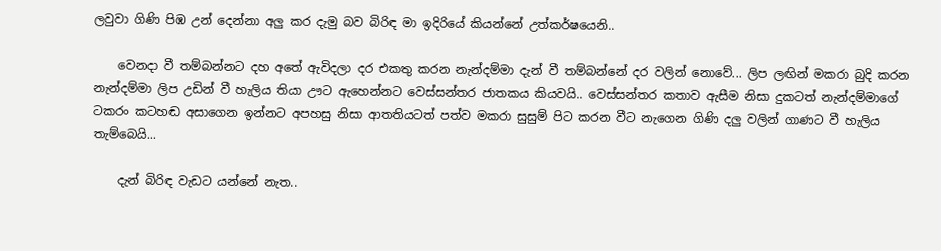ලවුවා ගිණි පිඹ උන් දෙන්නා අලු කර දැමු බව බිරිඳ මා ඉදිරියේ කියන්නේ උත්කර්ෂයෙනි..

    වෙනදා වී තම්බන්නට දහ අතේ ඇවිදලා දර එකතු කරන නැන්දම්මා දැන් වී තම්බන්නේ දර වලින් නොවේ... ලිප ලඟින් මකරා බුදි කරන නැන්දම්මා ලිප උඩින් වී හැලිය තියා ඌට ඇහෙන්නට වෙස්සන්තර ජාතකය කියවයි.. වෙස්සන්තර කතාව ඇසීම නිසා දුකටත් නැන්දම්මාගේ ටකරං කටහඬ අසාගෙන ඉන්නට අපහසු නිසා ආතතියටත් පත්ව මකරා සුසුම් පිට කරන වීට නැගෙන ගිණි දලු වලින් ගාණට වී හැලිය තැම්බෙයි...

    දැන් බිරිඳ වැඩට යන්නේ නැත..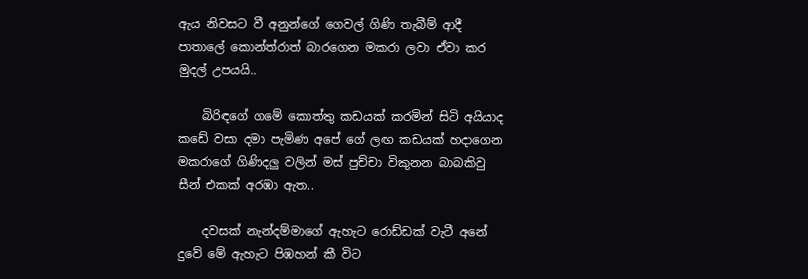ඇය නිවසට වී අනුන්ගේ ගෙවල් ගිණි තැබීම් ආදී පාතාලේ කොන්ත්රාත් බාරගෙන මකරා ලවා ඒවා කර මුදල් උපයයි..

    බිරිඳගේ ගමේ කොත්තු කඩයක් කරමින් සිටි අයියාද කඩේ වසා දමා පැමිණ අපේ ගේ ලඟ කඩයක් හදාගෙන මකරාගේ ගිණිදලු වලින් මස් පුච්චා විකුනන බාබකිවු සීන් එකක් අරඹා ඇත..

    දවසක් නැන්දම්මාගේ ඇහැට රොඩ්ඩක් වැටී අනේ දුවේ මේ ඇහැට පිඹහන් කී විට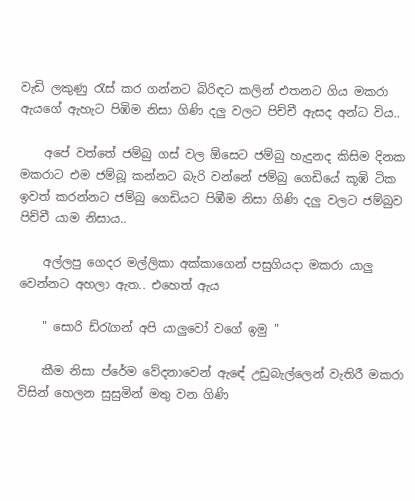වැඩි ලකුණු රැස් කර ගන්නට බිරිඳට කලින් එතනට ගිය මකරා ඇයගේ ඇහැට පිඹිම නිසා ගිණි දලු වලට පිච්චී ඇසද අන්ධ විය..

    අපේ වත්තේ ජම්බු ගස් වල ඕසෙට ජම්බු හැදුනද කිසිම දිනක මකරාට එම ජම්බූ කන්නට බැරි වන්නේ ජම්බු ගෙඩියේ කූඹි ටික ඉවත් කරන්නට ජම්බු ගෙඩියට පිඹීම නිසා ගිණි දලු වලට ජම්බුව පිච්චී යාම නිසාය..

    අල්ලපු ගෙදර මල්ලිකා අක්කාගෙන් පසුගියදා මකරා යාලු වෙන්නට අහලා ඇත.. එහෙත් ඇය

    " සොරි ඩ්රැගන් අපි යාලුවෝ වගේ ඉමු "

    කීම නිසා ප්රේම වේදනාවෙන් ඇඳේ උඩුබැල්ලෙන් වැතිරී මකරා විසින් හෙලන සුසුමින් මතු වන ගිණි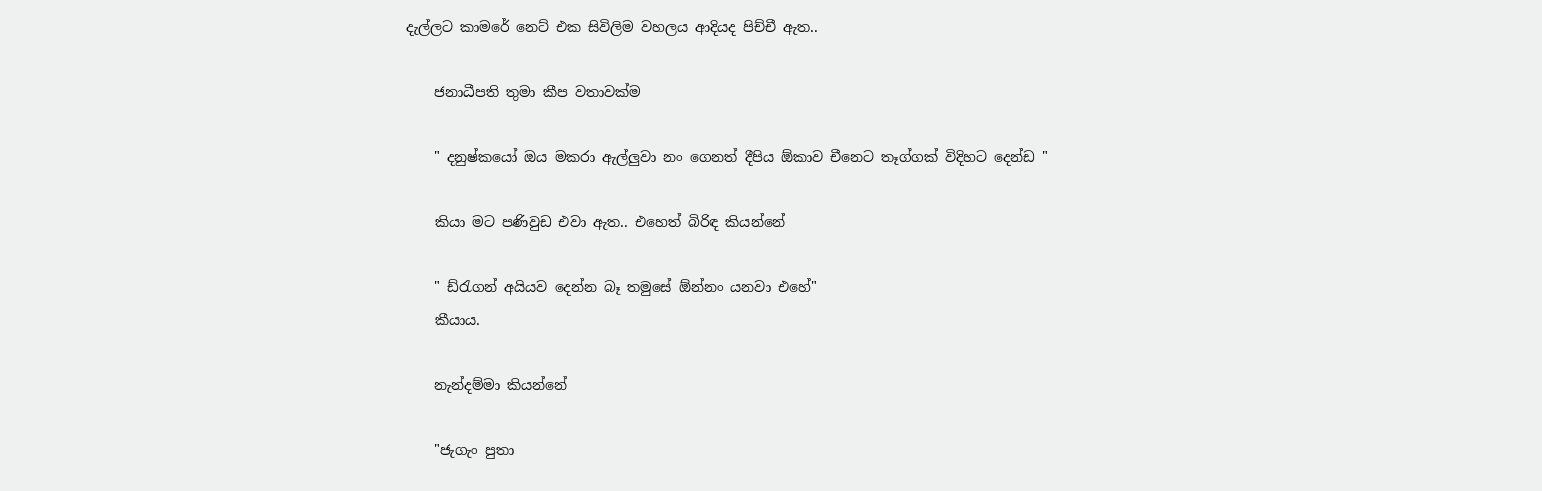දැල්ලට කාමරේ නෙට් එක සිවිලිම වහලය ආදියද පිච්චී ඇත..

    ජනාධීපති තුමා කීප වතාවක්ම

    " දනුෂ්කයෝ ඔය මකරා ඇල්ලුවා නං ගෙනත් දීපිය ඕකාව චීනෙට තෑග්ගක් විදිහට දෙන්ඩ "

    කියා මට පණිවුඩ එවා ඇත.. එහෙත් බිරිඳ කියන්නේ

    " ඩ්රැගන් අයියව දෙන්න බෑ තමුසේ ඕන්නං යනවා එහේ"
    කීයාය.

    නැන්දම්මා කියන්නේ

    "ජැගැං පුතා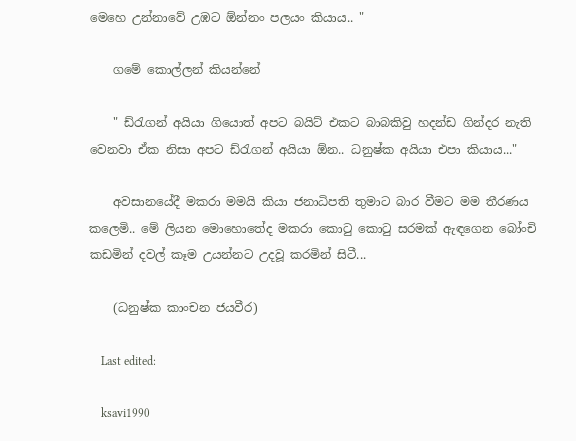මෙහෙ උන්නාවේ උඹට ඕන්නං පලයං කියාය.. "

    ගමේ කොල්ලන් කියන්නේ

    " ඩ්රැගන් අයියා ගියොත් අපට බයිට් එකට බාබකිවු හදන්ඩ ගින්දර නැති වෙනවා ඒක නිසා අපට ඩ්රැගන් අයියා ඕන.. ධනුෂ්ක අයියා එපා කියාය..."

    අවසානයේදී මකරා මමයි කියා ජනාධිපති තුමාට බාර වීමට මම තීරණය කලෙමි.. මේ ලියන මොහොතේද මකරා කොටු කොටු සරමක් ඇඳගෙන බෝංචි කඩමින් දවල් කෑම උයන්නට උදවූ කරමින් සිටී...

    (ධනුෂ්ක කාංචන ජයවීර)

    Last edited:

    ksavi1990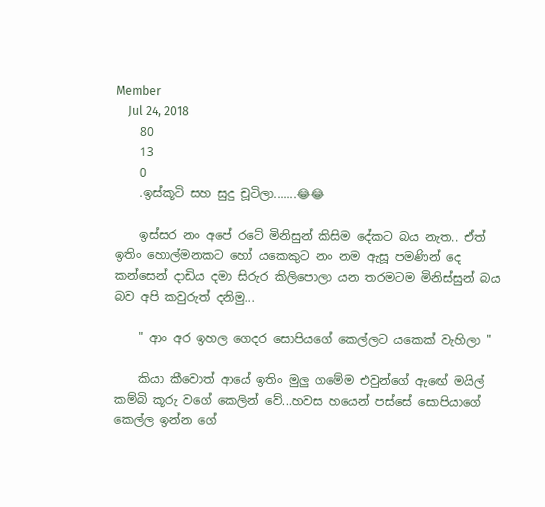Member
    Jul 24, 2018
    80
    13
    0
    .ඉස්කූටි සහ සුදු චූටිලා.......😂😂

    ඉස්සර නං අපේ රටේ මිනිසුන් කිසිම දේකට බය නැත.. ඒත් ඉතිං හොල්මනකට හෝ යකෙකුට නං නම ඇසූ පමණින් දෙ කන්සෙන් දාඩිය දමා සිරුර කිලිපොලා යන තරමටම මිනිස්සුන් බය බව අපි කවුරුත් දනිමු...

    " ආං අර ඉහල ගෙදර සොපියගේ කෙල්ලට යකෙක් වැහිලා "

    කියා කීවොත් ආයේ ඉතිං මුලු ගමේම එවුන්ගේ ඇඟේ මයිල් කම්බි කූරු වගේ කෙලින් වේ...හවස හයෙන් පස්සේ සොපියාගේ කෙල්ල ඉන්න ගේ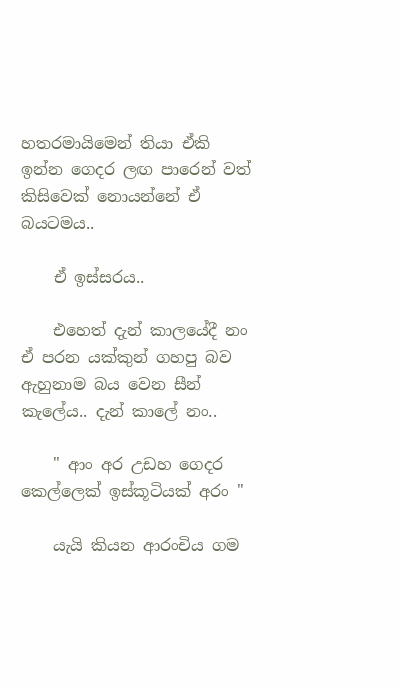හතරමායිමෙන් තියා ඒකි ඉන්න ගෙදර ලඟ පාරෙන් වත් කිසිවෙක් නොයන්නේ ඒ බයටමය..

    ඒ ඉස්සරය..

    එහෙත් දැන් කාලයේදී නං ඒ පරන යක්කුන් ගහපු බව ඇහුනාම බය වෙන සීන් කැලේය.. දැන් කාලේ නං..

    " ආං අර උඩහ ගෙදර කෙල්ලෙක් ඉස්කූටියක් අරං "

    යැයි කියන ආරංචිය ගම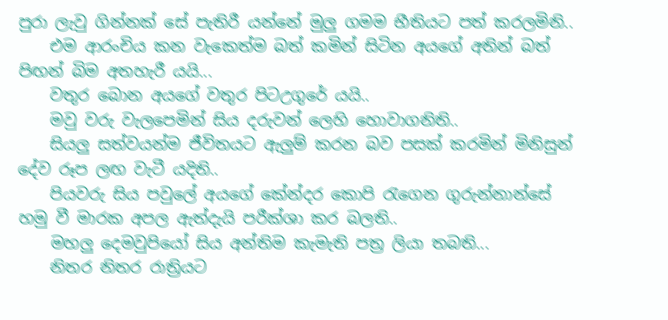පුරා ලැවු ගින්නක් සේ පැතිරී යන්නේ මුලු ගමම භීතියට පත් කරලමිනි..
    එම ආරංචිය කන වැකෙත්ම බත් කමින් සිටින අයගේ අතින් බත් පිඟන් බිම අතහැරී යයි...
    වතුර බොන අයගේ වතුර පිටඋගුරේ යයි..
    මවු වරු වැලපෙමින් සිය දරුවන් ලෙහි හොවාගනිති..
    සියලු සත්වයන්ම ජීවිතයට ඇලුම් කරන බව පසක් කරමින් මිනිසුන් දේව රූප ලඟ වැටී යදිති..
    පියවරු සිය පවුලේ අයගේ කේන්දර කොපි රැගෙන ගුරුන්නාන්සේ හමු වී මාරක අපල ඇත්දැයි පරීක්ශා කර බලති..
    මහලු දෙමවුපියෝ සිය අන්තිම කැමැති පත්‍ර ලියා තබති...
    නිතර නිතර රාත්‍රියට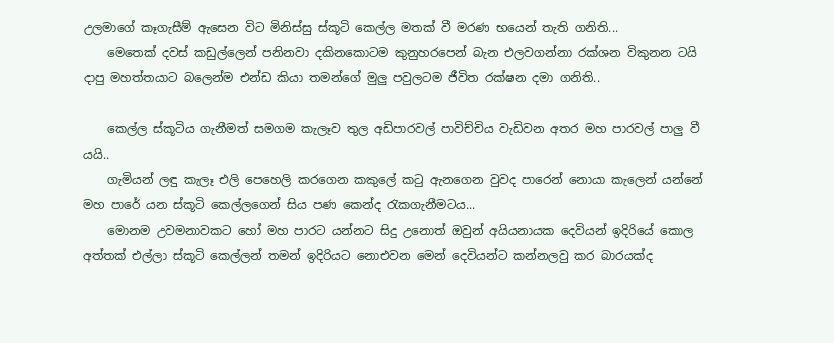උලමාගේ කෑගැසීම් ඇසෙන විට මිනිස්සු ස්කූටි කෙල්ල මතක් වී මරණ භයෙන් තැති ගනිති...
    මෙතෙක් දවස් කඩුල්ලෙන් පනිනවා දකිනකොටම කුනුහරපෙන් බැන එලවගන්නා රක්ශන විකුනන ටයි දාපු මහත්තයාට බලෙන්ම එන්ඩ කියා තමන්ගේ මුලු පවුලටම ජීවිත රක්ෂන දමා ගනිති..

    කෙල්ල ස්කූටිය ගැනීමත් සමගම කැලෑව තුල අඩිපාරවල් පාවිච්චිය වැඩිවන අතර මහ පාරවල් පාලු වී යයි..
    ගැමියන් ලඳු කැලෑ එලි පෙහෙලි කරගෙන කකුලේ කටු ඇනගෙන වුවද පාරෙන් නොයා කැලෙන් යන්නේ මහ පාරේ යන ස්කූටි කෙල්ලගෙන් සිය පණ කෙන්ද රැකගැනීමටය...
    මොනම උවමනාවකට හෝ මහ පාරට යන්නට සිදු උනොත් ඔවුන් අයියනායක දෙවියන් ඉදිරියේ කොල අත්තක් එල්ලා ස්කූටි කෙල්ලන් තමන් ඉදිරියට නොඑවන මෙන් දෙවියන්ට කන්නලවු කර බාරයක්ද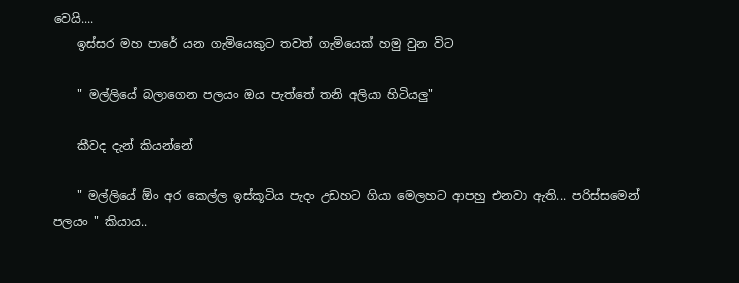වෙයි....
    ඉස්සර මහ පාරේ යන ගැමියෙකුට තවත් ගැමියෙක් හමු වුන විට

    " මල්ලියේ බලාගෙන පලයං ඔය පැත්තේ තනි අලියා හිටියලු"

    කීවද දැන් කියන්නේ

    " මල්ලියේ ඕං අර කෙල්ල ඉස්කූටිය පැදං උඩහට ගියා මෙලහට ආපහු එනවා ඇති... පරිස්සමෙන් පලයං " කියාය..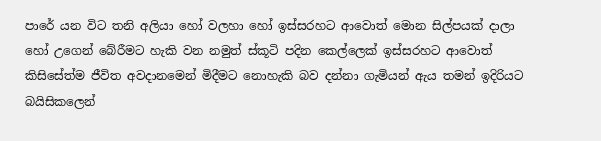පාරේ යන විට තනි අලියා හෝ වලහා හෝ ඉස්සරහට ආවොත් මොන සිල්පයක් දාලා හෝ උගෙන් බේරීමට හැකි වන නමුත් ස්කූටි පදින කෙල්ලෙක් ඉස්සරහට ආවොත් කිසිසේත්ම ජීවිත අවදානමෙන් මිදීමට නොහැකි බව දන්නා ගැමියන් ඇය තමන් ඉදිරියට බයිසිකලෙන්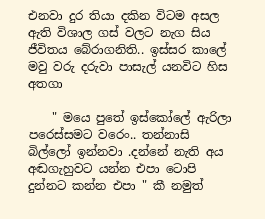එනවා දුර තියා දකින විටම අසල ඇති විශාල ගස් වලට නැග සිය ජීවිතය බේරාගනිති.. ඉස්සර කාලේ මවු වරු දරුවා පාසැල් යනවිට හිස අතගා

    " මයෙ පුතේ ඉස්කෝලේ ඇරිලා පරෙස්සමට වරෙං.. තන්නාසි බිල්ලෝ ඉන්නවා .දන්නේ නැති අය අඬගැහුවට යන්න එපා ටොපි දුන්නට කන්න එපා " කී නමුත්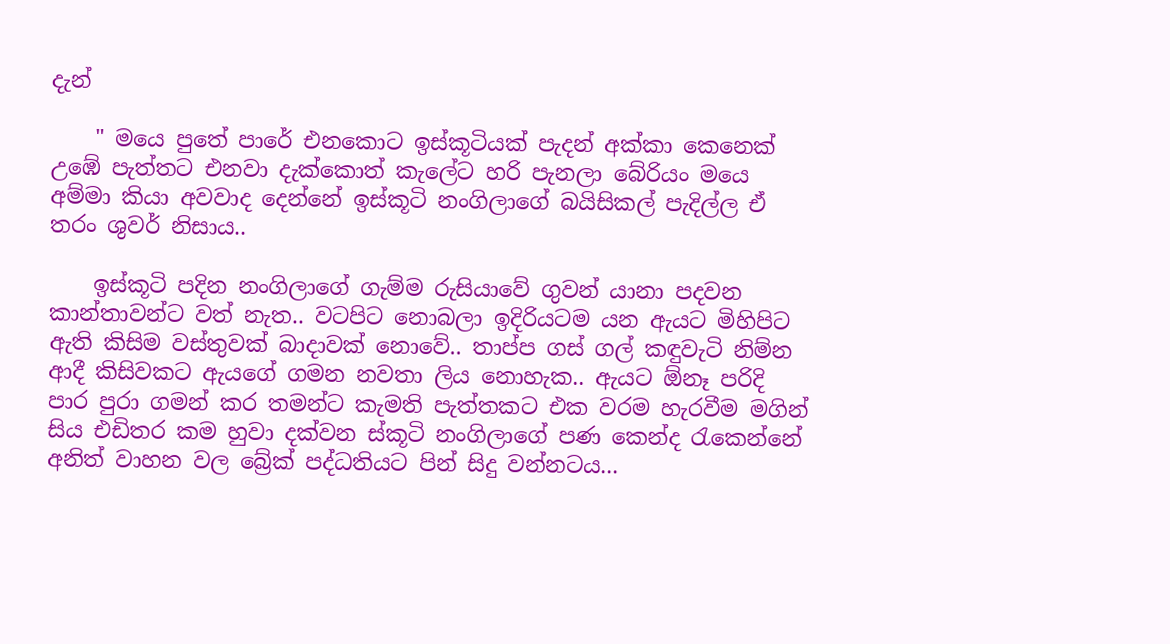දැන්

    " මයෙ පුතේ පාරේ එනකොට ඉස්කූටියක් පැදන් අක්කා කෙනෙක් උඹේ පැත්තට එනවා දැක්කොත් කැලේට හරි පැනලා බේරියං මයෙ අම්මා කියා අවවාද දෙන්නේ ඉස්කූටි නංගිලාගේ බයිසිකල් පැදිල්ල ඒ තරං ශුවර් නිසාය..

    ඉස්කූටි පදින නංගිලාගේ ගැම්ම රුසියාවේ ගුවන් යානා පදවන කාන්තාවන්ට වත් නැත.. වටපිට නොබලා ඉදිරියටම යන ඇයට මිහිපිට ඇති කිසිම වස්තුවක් බාදාවක් නොවේ.. තාප්ප ගස් ගල් කඳුවැටි නිම්න ආදී කිසිවකට ඇයගේ ගමන නවතා ලිය නොහැක.. ඇයට ඕනෑ පරිදි පාර පුරා ගමන් කර තමන්ට කැමති පැත්තකට එක වරම හැරවීම මගින් සිය එඩිතර කම හුවා දක්වන ස්කූටි නංගිලාගේ පණ කෙන්ද රැකෙන්නේ අනිත් වාහන වල බ්‍රේක් පද්ධතියට පින් සිදු වන්නටය...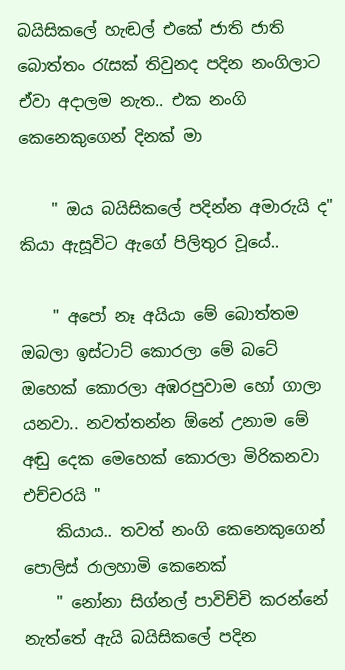බයිසිකලේ හැඬල් එකේ ජාති ජාති බොත්තං රැසක් තිවුනද පදින නංගිලාට ඒවා අදාලම නැත.. එක නංගි කෙනෙකුගෙන් දිනක් මා

    " ඔය බයිසිකලේ පදින්න අමාරුයි ද" කියා ඇසූවිට ඇගේ පිලිතුර වූයේ..

    " අපෝ නෑ අයියා මේ බොත්තම ඔබලා ඉස්ටාට් කොරලා මේ බටේ ඔහෙක් කොරලා අඹරපුවාම හෝ ගාලා යනවා.. නවත්තන්න ඕනේ උනාම මේ අඬු දෙක මෙහෙක් කොරලා මිරිකනවා එච්චරයි "
    කියාය.. තවත් නංගි කෙනෙකුගෙන් පොලිස් රාලහාමි කෙනෙක්
    " නෝනා සිග්නල් පාවිච්චි කරන්නේ නැත්තේ ඇයි බයිසිකලේ පදින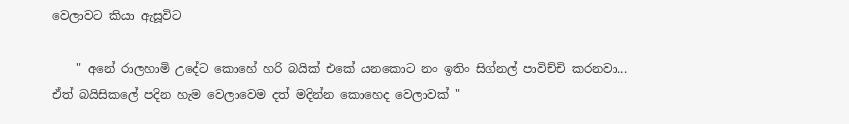වෙලාවට කියා ඇසූවිට

    " අනේ රාලහාමි උදේට කොහේ හරි බයික් එකේ යනකොට නං ඉතිං සිග්නල් පාවිච්චි කරනවා... ඒත් බයිසිකලේ පදින හැම වෙලාවෙම දත් මදින්න කොහෙද වෙලාවක් "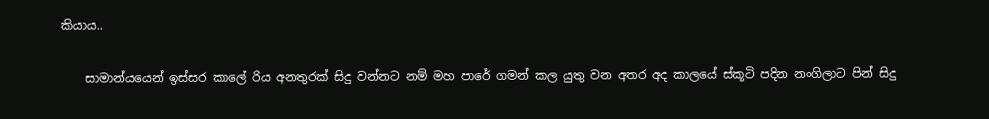කියාය..

    සාමාන්යයෙන් ඉස්සර කාලේ රිය අනතුරක් සිදු වන්නට නම් මහ පාරේ ගමන් කල යුතු වන අතර අද කාලයේ ස්කූටි පදින නංගිලාට පින් සිදු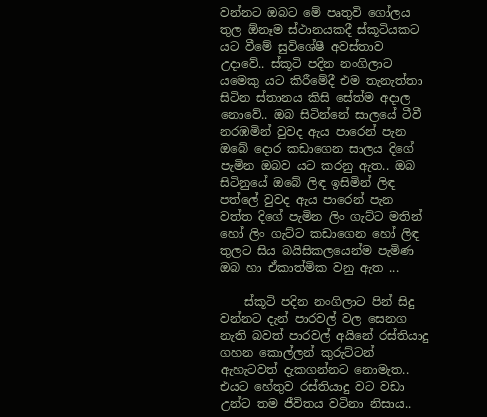වන්නට ඔබට මේ පෘතුවි ගෝලය තුල ඕනෑම ස්ථානයකදී ස්කූටියකට යට වීමේ සුවිශේෂී අවස්තාව උදාවේ.. ස්කූටි පදින නංගිලාට යමෙකු යට කිරීමේදී එම තැනැත්තා සිටින ස්තානය කිසි සේත්ම අදාල නොවේ.. ඔබ සිටින්නේ සාලයේ ටීවී නරඹමින් වුවද ඇය පාරෙන් පැන ඔබේ දොර කඩාගෙන සාලය දිගේ පැමින ඔබව යට කරනු ඇත.. ඔබ සිටිනුයේ ඔබේ ලිඳ ඉසිමින් ලිඳ පත්ලේ වුවද ඇය පාරෙන් පැන වත්ත දිගේ පැමින ලිං ගැට්ට මතින් හෝ ලිං ගැට්ට කඩාගෙන හෝ ලිඳ තුලට සිය බයිසිකලයෙන්ම පැමිණ ඔබ හා ඒකාත්මික වනු ඇත ...

    ස්කූටි පදින නංගිලාට පින් සිදු වන්නට දැන් පාරවල් වල සෙනග නැති බවත් පාරවල් අයිනේ රස්තියාදු ගහන කොල්ලන් කුරුට්ටන් ඇහැටවත් දැකගන්නට නොමැත.. එයට හේතුව රස්තියාදු වට වඩා උන්ට තම ජීවිතය වටිනා නිසාය..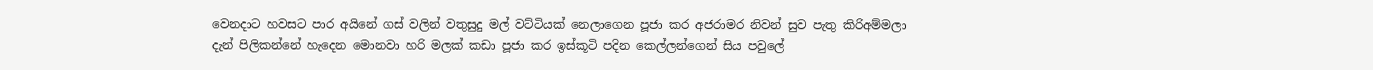වෙනදාට හවසට පාර අයිනේ ගස් වලින් වතුසුදු මල් වට්ටියක් නෙලාගෙන පූජා කර අජරාමර නිවන් සුව පැතු කිරිඅම්මලා දැන් පිලිකන්නේ හැදෙන මොනවා හරි මලක් කඩා පූජා කර ඉස්කූටි පදින කෙල්ලන්ගෙන් සිය පවුලේ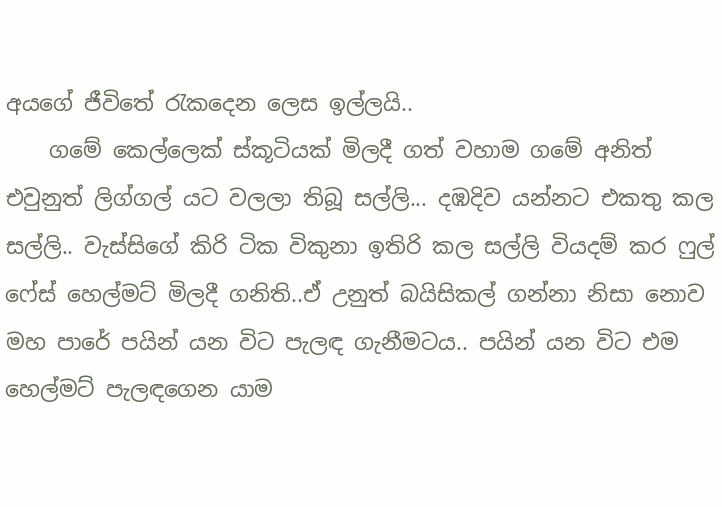අයගේ ජීවිතේ රැකදෙන ලෙස ඉල්ලයි..
    ගමේ කෙල්ලෙක් ස්කූටියක් මිලදී ගත් වහාම ගමේ අනිත් එවුනුත් ලිග්ගල් යට වලලා තිබූ සල්ලි... දඹදිව යන්නට එකතු කල සල්ලි.. වැස්සිගේ කිරි ටික විකුනා ඉතිරි කල සල්ලි වියදම් කර ෆුල් ෆේස් හෙල්මට් මිලදී ගනිති..ඒ උනුත් බයිසිකල් ගන්නා නිසා නොව මහ පාරේ පයින් යන විට පැලඳ ගැනීමටය.. පයින් යන විට එම හෙල්මට් පැලඳගෙන යාම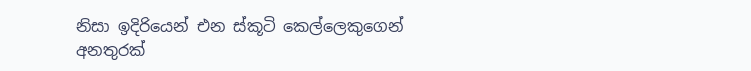නිසා ඉදිරියෙන් එන ස්කූටි කෙල්ලෙකුගෙන් අනතුරක්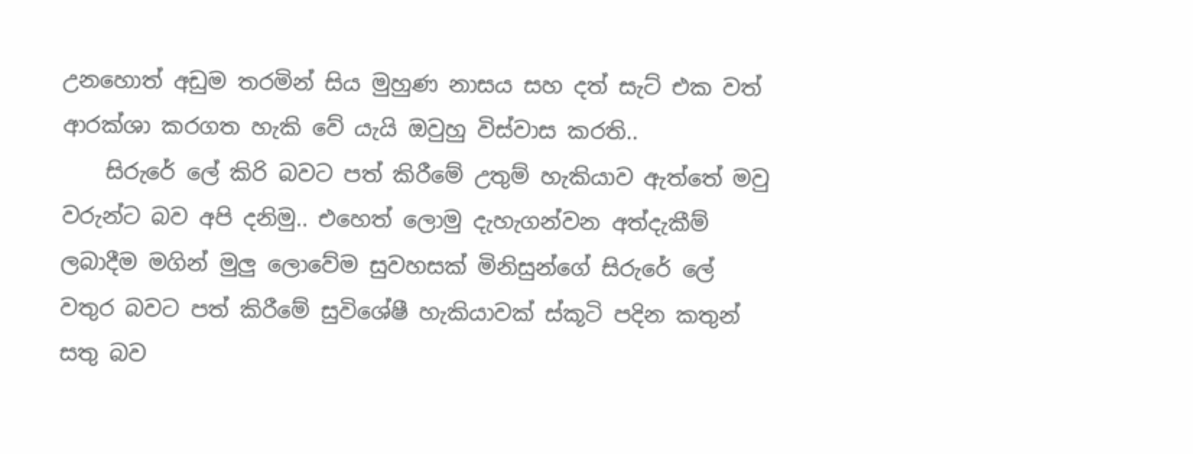උනහොත් අඩුම තරමින් සිය මුහුණ නාසය සහ දත් සැට් එක වත් ආරක්ශා කරගත හැකි වේ යැයි ඔවුහු විස්වාස කරති..
    සිරුරේ ලේ කිරි බවට පත් කිරීමේ උතුම් හැකියාව ඇත්තේ මවු වරුන්ට බව අපි දනිමු.. එහෙත් ලොමු දැහැගන්වන අත්දැකීම් ලබාදීම මගින් මුලු ලොවේම සුවහසක් මිනිසුන්ගේ සිරුරේ ලේ වතුර බවට පත් කිරීමේ සුවිශේෂී හැකියාවක් ස්කූටි පදින කතුන් සතු බව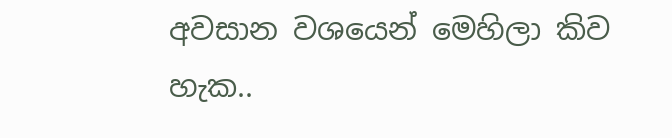අවසාන වශයෙන් මෙහිලා කිව හැක..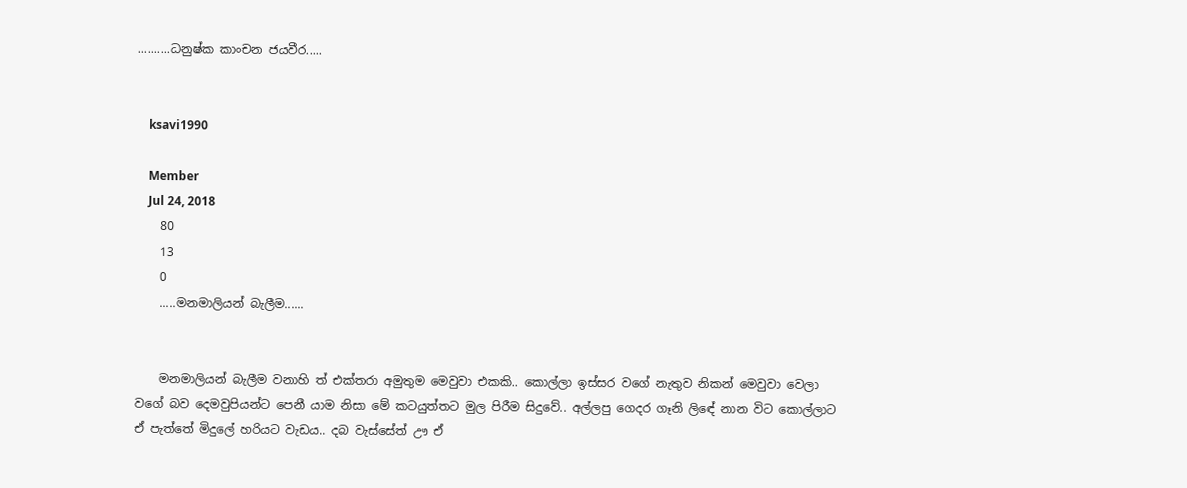..........ධනුෂ්ක කාංචන ජයවීර.....


    ksavi1990

    Member
    Jul 24, 2018
    80
    13
    0
    .....මනමාලියන් බැලීම......


    මනමාලියන් බැලීම වනාහි ත් එක්තරා අමුතුම මෙවුවා එකකි.. කොල්ලා ඉස්සර වගේ නැතුව නිකන් මෙවුවා වෙලා වගේ බව දෙමවුපියන්ට පෙනී යාම නිසා මේ කටයුත්තට මුල පිරීම සිදුවේ.. අල්ලපු ගෙදර ගෑනි ලිඳේ නාන විට කොල්ලාට ඒ පැත්තේ මිදුලේ හරියට වැඩය.. දබ වැස්සේත් ඌ ඒ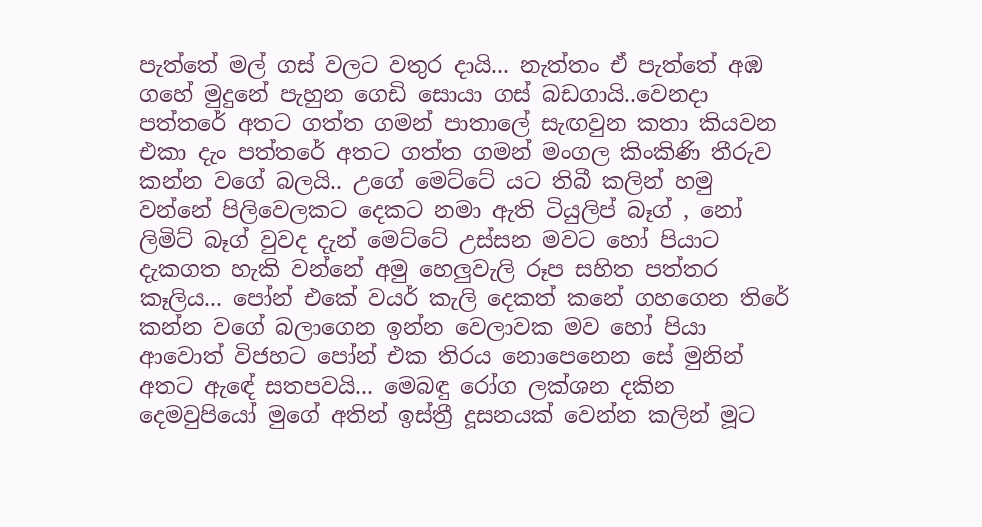පැත්තේ මල් ගස් වලට වතුර දායි... නැත්තං ඒ පැත්තේ අඹ ගහේ මුදුනේ පැහුන ගෙඩි සොයා ගස් බඩගායි..වෙනදා පත්තරේ අතට ගත්ත ගමන් පාතාලේ සැඟවුන කතා කියවන එකා දැං පත්තරේ අතට ගත්ත ගමන් මංගල කිංකිණි තීරුව කන්න වගේ බලයි.. උගේ මෙට්ටේ යට තිබී කලින් හමු වන්නේ පිලිවෙලකට දෙකට නමා ඇති ටියුලිප් බෑග් , නෝ ලිමිට් බෑග් වුවද දැන් මෙට්ටේ උස්සන මවට හෝ පියාට දැකගත හැකි වන්නේ අමු හෙලුවැලි රූප සහිත පත්තර කෑලිය... පෝන් එකේ වයර් කැලි දෙකත් කනේ ගහගෙන තිරේ කන්න වගේ බලාගෙන ඉන්න වෙලාවක මව හෝ පියා ආවොත් විජහට පෝන් එක තිරය නොපෙනෙන සේ මුනින් අතට ඇඳේ සතපවයි... මෙබඳු රෝග ලක්ශන දකින දෙමවුපියෝ මුගේ අතින් ඉස්ත්‍රී දූසනයක් වෙන්න කලින් මූට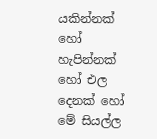යකින්නක් හෝ හැපින්නක් හෝ එල දෙනක් හෝ මේ සියල්ල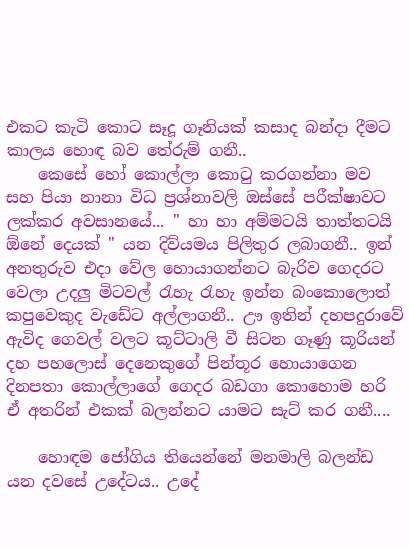එකට කැටි කොට සෑදූ ගෑනියක් කසාද බන්දා දීමට කාලය හොඳ බව තේරුම් ගනී..
    කෙසේ හෝ කොල්ලා කොටු කරගන්නා මව සහ පියා නානා විධ ප්‍රශ්නාවලි ඔස්සේ පරීක්ෂාවට ලක්කර අවසානයේ... " හා හා අම්මටයි තාත්තටයි ඕනේ දෙයක් " යන දිව්යමය පිලිතුර ලබාගනී.. ඉන් අනතුරුව එදා වේල හොයාගන්නට බැරිව ගෙදරට වෙලා උදලු මිටවල් රැහැ රැහැ ඉන්න බංකොලොත් කපුවෙකුද වැඩේට අල්ලාගනී.. ඌ ඉතින් දහපදුරාවේ ඇවිද ගෙවල් වලට කූට්ටාලි වී සිටන ගෑණු කූරියන් දහ පහලොස් දෙනෙකුගේ පින්තූර හොයාගෙන දිනපතා කොල්ලාගේ ගෙදර බඩගා කොහොම හරි ඒ අතරින් එකක් බලන්නට යාමට සැට් කර ගනී....

    හොඳම ජෝගිය තියෙන්නේ මනමාලි බලන්ඩ යන දවසේ උදේටය.. උදේ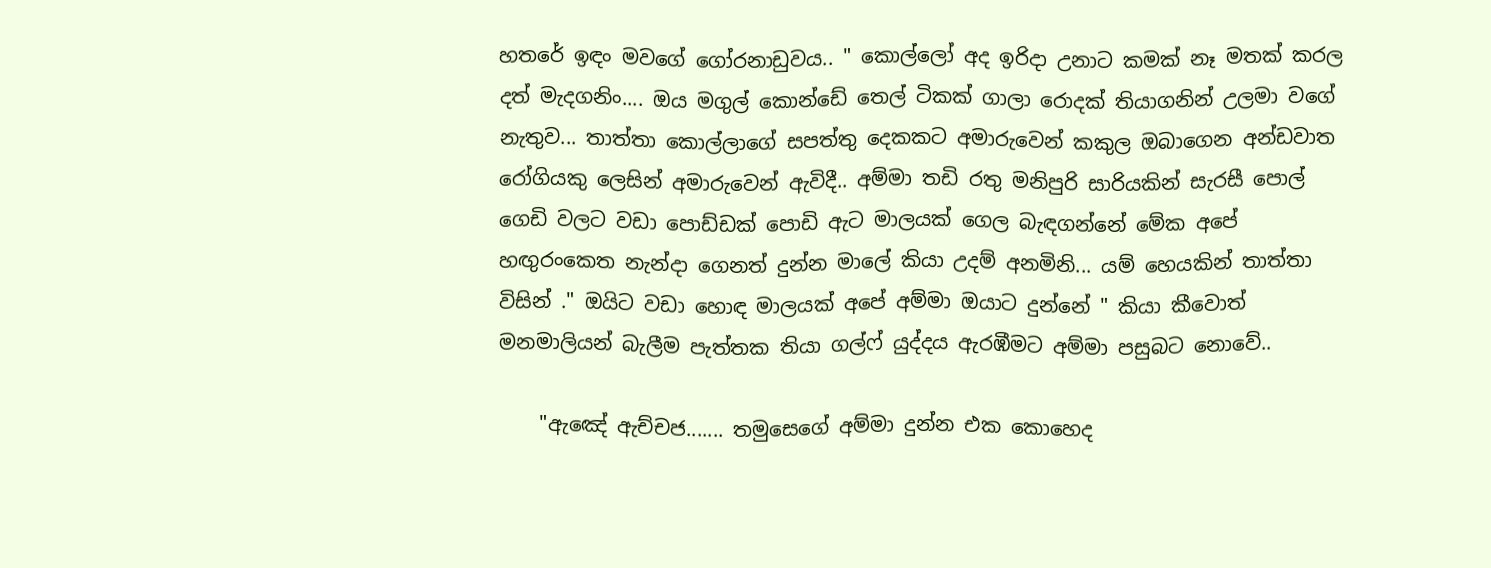හතරේ ඉඳං මවගේ ගෝරනාඩුවය.. " කොල්ලෝ අද ඉරිදා උනාට කමක් නෑ මතක් කරල දත් මැදගනිං.... ඔය මගුල් කොන්ඩේ තෙල් ටිකක් ගාලා රොදක් තියාගනින් උලමා වගේ නැතුව... තාත්තා කොල්ලාගේ සපත්තු දෙකකට අමාරුවෙන් කකුල ඔබාගෙන අන්ඩවාත රෝගියකු ලෙසින් අමාරුවෙන් ඇවිදී.. අම්මා තඩි රතු මනිපුරි සාරියකින් සැරසී පොල් ගෙඩි වලට වඩා පොඩ්ඩක් පොඩි ඇට මාලයක් ගෙල බැඳගන්නේ මේක අපේ හඟුරංකෙත නැන්දා ගෙනත් දුන්න මාලේ කියා උදම් අනමිනි... යම් හෙයකින් තාත්තා විසින් ." ඔයිට වඩා හොඳ මාලයක් අපේ අම්මා ඔයාට දුන්නේ " කියා කීවොත් මනමාලියන් බැලීම පැත්තක තියා ගල්ෆ් යුද්දය ඇරඹීමට අම්මා පසුබට නොවේ..

    "ඇඤේ ඇච්චජ....... තමුසෙගේ අම්මා දුන්න එක කොහෙද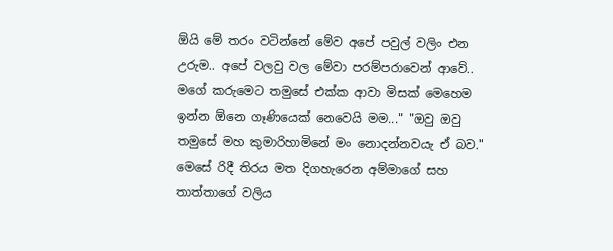ඕයි මේ තරං වටින්නේ මේව අපේ පවුල් වලිං එන උරුම.. අපේ වලවු වල මේවා පරම්පරාවෙන් ආවේ.. මගේ කරුමෙට තමුසේ එක්ක ආවා මිසක් මෙහෙම ඉන්න ඕනෙ ගෑණියෙක් නෙවෙයි මම..." "ඔවු ඔවු තමුසේ මහ කුමාරිහාමිනේ මං නොදන්නවයැ ඒ බව." මෙසේ රිදී තිරය මත දිගහැරෙන අම්මාගේ සහ තාත්තාගේ වලිය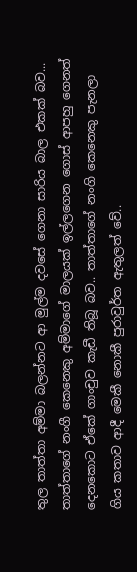තුල තාත්තා අම්මා බලන්නට ආ මුල්ම දවසේ ගෙනා සාරිය බාල එකක් බව... තාත්තාගේ නංගී කෙනෙකු අම්මාගේ මාලයක් ඉල්ලගෙන ගොස් ආපහු ගෙනත් දෙනකොට ඒකේ ගාංචුව කැඩී තිබූ බව.. තාත්තාගේ නංගි කෙනෙකු පැනලා ගිය කතාව ආදී මෙකී නොකී පුරාවුර්ත ඇතුලත් වේ..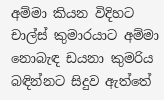අම්මා කියන විදිහට චාල්ස් කුමාරයාට අම්මා නොබැඳ ඩයනා කුමරිය බඳින්නට සිදුව ඇත්තේ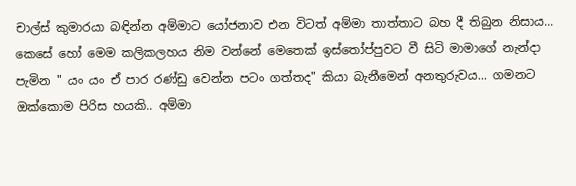චාල්ස් කුමාරයා බඳින්න අම්මාට යෝජනාව එන විටත් අම්මා තාත්තාට බහ දී තිබුන නිසාය... කෙසේ හෝ මෙම කලිකලහය නිම වන්නේ මෙතෙක් ඉස්තෝප්පුවට වී සිටි මාමාගේ නැන්දා පැමින " යං යං ඒ පාර රණ්ඩු වෙන්න පටං ගත්තද" කියා බැනීමෙන් අනතුරුවය... ගමනට ඔක්කොම පිරිස හයකි.. අම්මා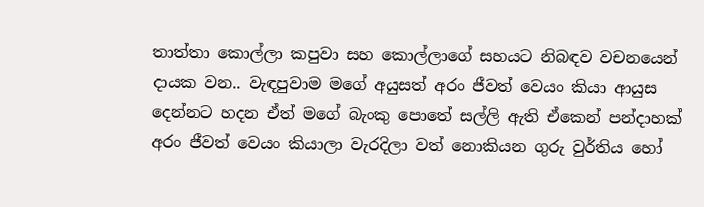තාත්තා කොල්ලා කපුවා සහ කොල්ලාගේ සහයට නිබඳව වචනයෙන් දායක වන.. වැඳපුවාම මගේ අයුසත් අරං ජීවත් වෙයං කියා ආයුස දෙන්නට හදන ඒත් මගේ බැංකු පොතේ සල්ලි ඇති ඒකෙන් පන්දාහක් අරං ජීවත් වෙයං කියාලා වැරදිලා වත් නොකියන ගුරු වුර්තිය හෝ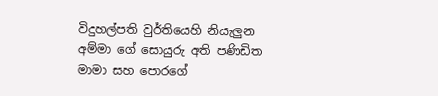විදුහල්පති වුර්තියෙහි නියැලුන අම්මා ගේ සොයුරු අති පණිඩිත මාමා සහ පොරගේ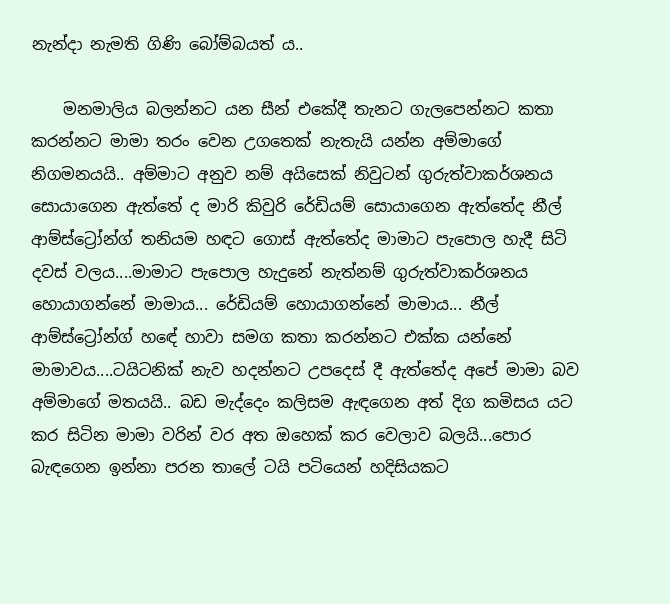නැන්දා නැමති ගිණි බෝම්බයත් ය..

    මනමාලිය බලන්නට යන සීන් එකේදී තැනට ගැලපෙන්නට කතා කරන්නට මාමා තරං වෙන උගතෙක් නැතැයි යන්න අම්මාගේ නිගමනයයි.. අම්මාට අනුව නම් අයිසෙක් නිවුටන් ගුරුත්වාකර්ශනය සොයාගෙන ඇත්තේ ද මාරි කිවුරි රේඩියම් සොයාගෙන ඇත්තේද නීල් ආම්ස්ට්‍රෝන්ග් තනියම හඳට ගොස් ඇත්තේද මාමාට පැපොල හැදී සිටි දවස් වලය....මාමාට පැපොල හැදුනේ නැත්නම් ගුරුත්වාකර්ශනය හොයාගන්නේ මාමාය... රේඩියම් හොයාගන්නේ මාමාය... නීල් ආම්ස්ට්‍රෝන්ග් හඳේ හාවා සමග කතා කරන්නට එක්ක යන්නේ මාමාවය....ටයිටනික් නැව හදන්නට උපදෙස් දී ඇත්තේද අපේ මාමා බව අම්මාගේ මතයයි.. බඩ මැද්දෙං කලිසම ඇඳගෙන අත් දිග කමිසය යට කර සිටින මාමා වරින් වර අත ඔහෙක් කර වෙලාව බලයි...පොර බැඳගෙන ඉන්නා පරන තාලේ ටයි පටියෙන් හදිසියකට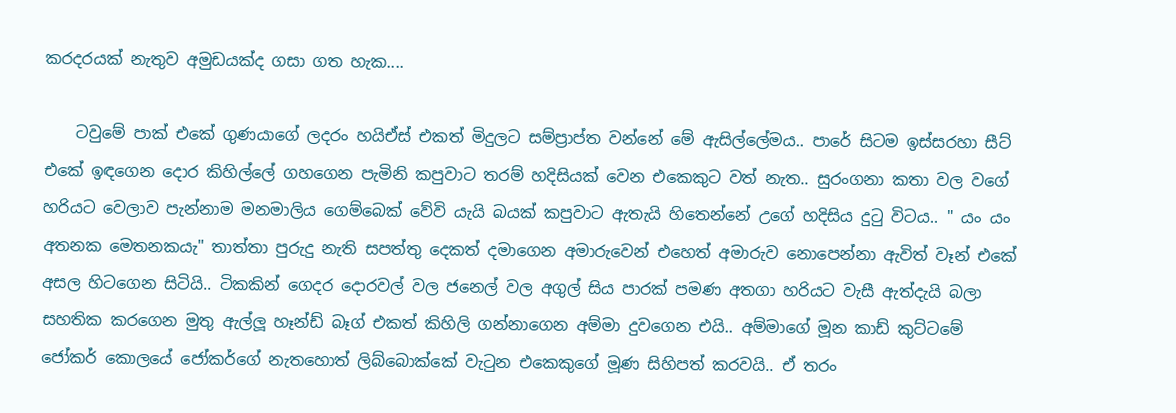කරදරයක් නැතුව අමුඩයක්ද ගසා ගත හැක....

    ටවුමේ පාක් එකේ ගුණයාගේ ලදරං හයිඒස් එකත් මිදුලට සම්ප්‍රාප්ත වන්නේ මේ ඇසිල්ලේමය.. පාරේ සිටම ඉස්සරහා සීට් එකේ ඉඳගෙන දොර කිහිල්ලේ ගහගෙන පැමිනි කපුවාට තරම් හදිසියක් වෙන එකෙකුට වත් නැත.. සුරංගනා කතා වල වගේ හරියට වෙලාව පැන්නාම මනමාලිය ගෙම්බෙක් වේවි යැයි බයක් කපුවාට ඇතැයි හිතෙන්නේ උගේ හදිසිය දුටු විටය.. " යං යං අතනක මෙතනකයැ" තාත්තා පුරුදු නැති සපත්තු දෙකත් දමාගෙන අමාරුවෙන් එහෙත් අමාරුව නොපෙන්නා ඇවිත් වෑන් එකේ අසල හිටගෙන සිටියි.. ටිකකින් ගෙදර දොරවල් වල ජනෙල් වල අගුල් සිය පාරක් පමණ අතගා හරියට වැසී ඇත්දැයි බලා සහතික කරගෙන මුතු ඇල්ලූ හෑන්ඩ් බෑග් එකත් කිහිලි ගන්නාගෙන අම්මා දුවගෙන එයි.. අම්මාගේ මූන කාඩ් කුට්ටමේ ජෝකර් කොලයේ ජෝකර්ගේ නැතහොත් ලිබ්බොක්කේ වැටුන එකෙකුගේ මූණ සිහිපත් කරවයි.. ඒ තරං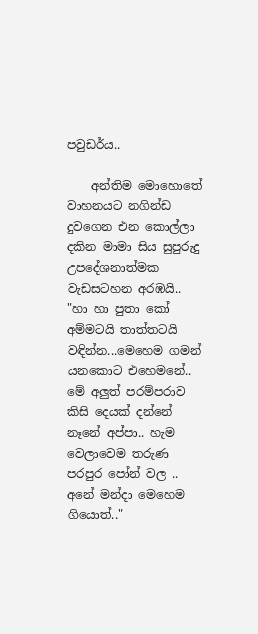පවුඩර්ය..

    අන්තිම මොහොතේ වාහනයට නගින්ඩ දුවගෙන එන කොල්ලා දකින මාමා සිය සුපුරුදු උපදේශනාත්මක වැඩසටහන අරඹයි.. "හා හා පුතා කෝ අම්මටයි තාත්තටයි වඳින්න...මෙහෙම ගමන් යනකොට එහෙමනේ.. මේ අලුත් පරම්පරාව කිසි දෙයක් දන්නේ නෑනේ අප්පා.. හැම වෙලාවෙම තරුණ පරපුර පෝන් වල .. අනේ මන්දා මෙහෙම ගියොත්.."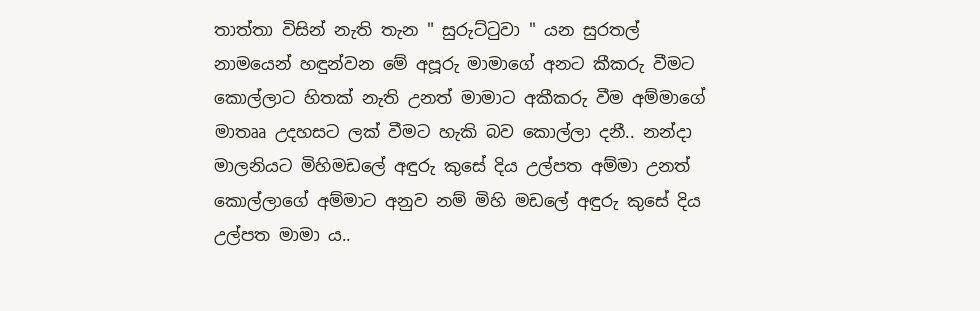තාත්තා විසින් නැති තැන " සුරුට්ටුවා " යන සුරතල් නාමයෙන් හඳුන්වන මේ අපූරු මාමාගේ අනට කීකරු වීමට කොල්ලාට හිතක් නැති උනත් මාමාට අකීකරු වීම අම්මාගේ මාතෲ උදහසට ලක් වීමට හැකි බව කොල්ලා දනී.. නන්දා මාලනියට මිහිමඩලේ අඳුරු කුසේ දිය උල්පත අම්මා උනත් කොල්ලාගේ අම්මාට අනුව නම් මිහි මඩලේ අඳුරු කුසේ දිය උල්පත මාමා ය..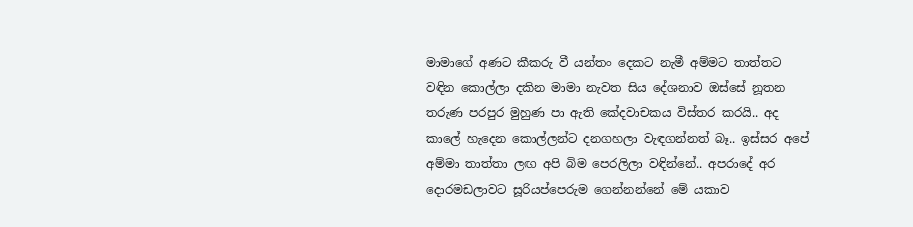මාමාගේ අණට කීකරු වී යන්තං දෙකට නැමී අම්මට තාත්තට වඳින කොල්ලා දකින මාමා නැවත සිය දේශනාව ඔස්සේ නූතන තරුණ පරපුර මුහුණ පා ඇති කේදවාචකය විස්තර කරයි.. අද කාලේ හැදෙන කොල්ලන්ට දනගහලා වැඳගන්නත් බෑ.. ඉස්සර අපේ අම්මා තාත්තා ලඟ අපි බිම පෙරලිලා වඳින්නේ.. අපරාදේ අර දොරමඩලාවට සූරියප්පෙරුම ගෙන්නන්නේ මේ යකාව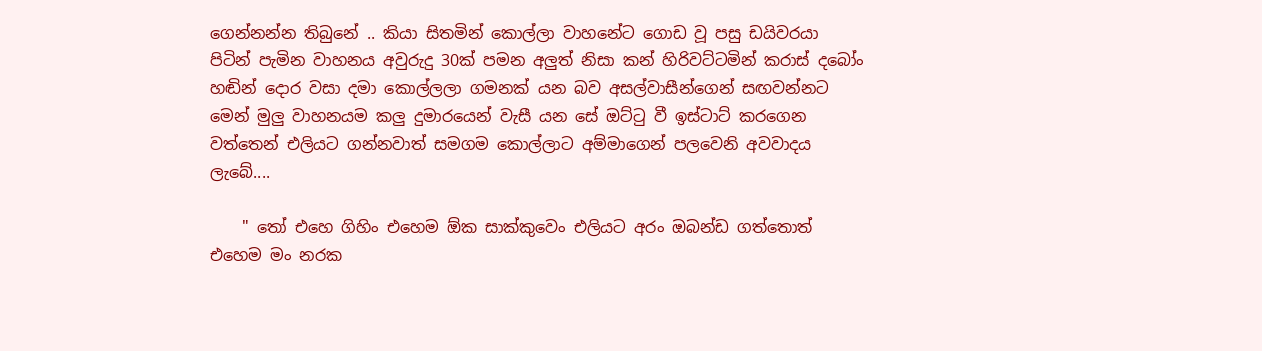ගෙන්නන්න තිබුනේ .. කියා සිතමින් කොල්ලා වාහනේට ගොඩ වූ පසු ඩයිවරයා පිටින් පැමින වාහනය අවුරුදු 30ක් පමන අලුත් නිසා කන් හිරිවට්ටමින් කරාස් දබෝං හඬින් දොර වසා දමා කොල්ලලා ගමනක් යන බව අසල්වාසීන්ගෙන් සඟවන්නට මෙන් මුලු වාහනයම කලු දුමාරයෙන් වැසී යන සේ ඔට්ටු වී ඉස්ටාට් කරගෙන වත්තෙන් එලියට ගන්නවාත් සමගම කොල්ලාට අම්මාගෙන් පලවෙනි අවවාදය ලැබේ....

    " තෝ එහෙ ගිහිං එහෙම ඕක සාක්කුවෙං එලියට අරං ඔබන්ඩ ගත්තොත් එහෙම මං නරක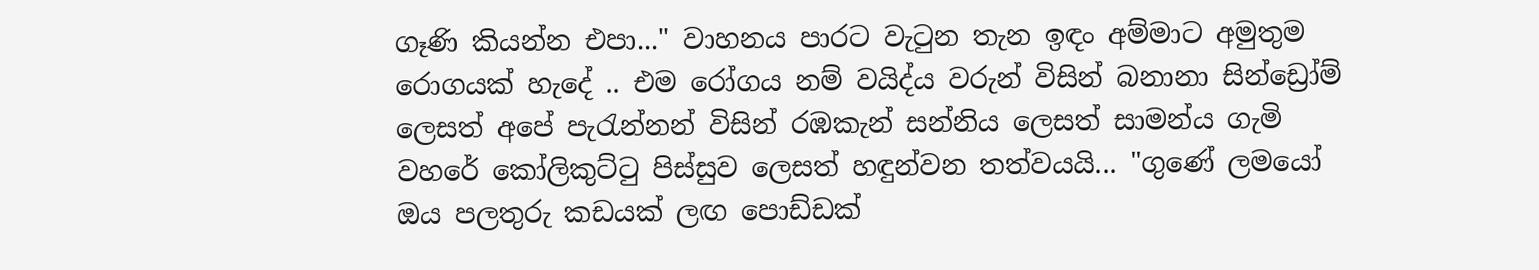ගෑණි කියන්න එපා..." වාහනය පාරට වැටුන තැන ඉඳං අම්මාට අමුතුම රොගයක් හැදේ .. එම රෝගය නම් වයිද්ය වරුන් විසින් බනානා සින්ඩ්‍රෝම් ලෙසත් අපේ පැරැන්නන් විසින් රඹකැන් සන්නිය ලෙසත් සාමන්ය ගැමි වහරේ කෝලිකුට්ටු පිස්සුව ලෙසත් හඳුන්වන තත්වයයි... "ගුණේ ලමයෝ ඔය පලතුරු කඩයක් ලඟ පොඩ්ඩක්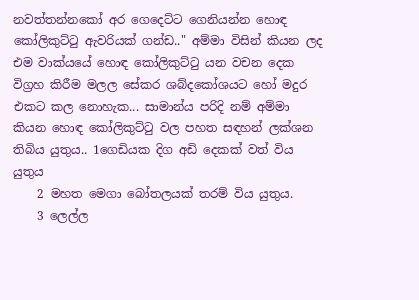නවත්තන්නකෝ අර ගෙදෙට්ට ගෙනියන්න හොඳ කෝලිකුට්ටු ඇවරියක් ගන්ඩ.." අම්මා විසින් කියන ලද එම වාක්යයේ හොඳ කෝලිකුට්ටු යන වචන දෙක විග්‍රහ කිරීම මලල සේකර ශබ්දකෝශයට හෝ මදුර එකට කල නොහැක... සාමාන්ය පරිදි නම් අම්මා කියන හොඳ කෝලිකුට්ටු වල පහත සඳහන් ලක්ශන තිබිය යුතුය.. 1ගෙඩියක දිග අඩි දෙකක් වත් විය යුතුය
    2 මහත මෙගා බෝතලයක් තරම් විය යුතුය.
    3 ලෙල්ල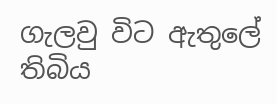ගැලවු විට ඇතුලේ තිබිය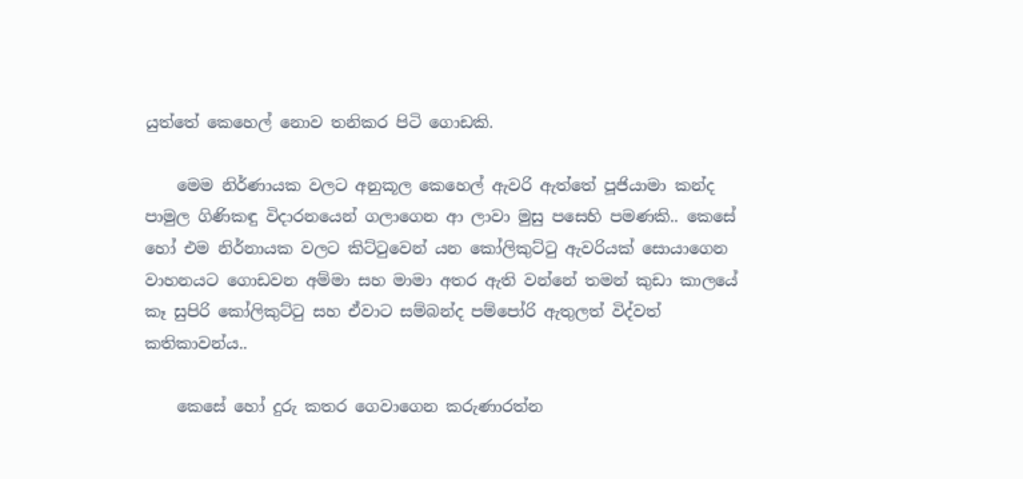යුත්තේ කෙහෙල් නොව තනිකර පිටි ගොඩකි.

    මෙම නිර්ණායක වලට අනුකූල කෙහෙල් ඇවරි ඇත්තේ පූජියාමා කන්ද පාමුල ගිණිකඳු විදාරනයෙන් ගලාගෙන ආ ලාවා මුසු පසෙහි පමණකි.. කෙසේ හෝ එම නිර්නායක වලට කිට්ටුවෙන් යන කෝලිකුට්ටු ඇවරියක් සොයාගෙන වාහනයට ගොඩවන අම්මා සහ මාමා අතර ඇති වන්නේ තමන් කුඩා කාලයේ කෑ සුපිරි කෝලිකුට්ටු සහ ඒවාට සම්බන්ද පම්පෝරි ඇතුලත් විද්වත් කතිකාවන්ය..

    කෙසේ හෝ දුරු කතර ගෙවාගෙන කරුණාරත්න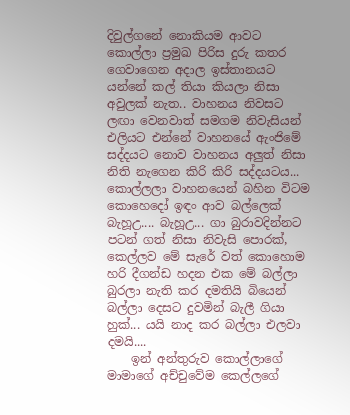දිවුල්ගනේ නොකියම ආවට කොල්ලා ප්‍රමුඛ පිරිස දුරු කතර ගෙවාගෙන අදාල ඉස්තානයට යන්නේ කල් තියා කියලා නිසා අවුලක් නැත.. වාහනය නිවසට ලඟා වෙනවාත් සමගම නිවැසියන් එලියට එන්නේ වාහනයේ ඇංජිමේ සද්දයට නොව වාහනය අලුත් නිසා නිති නැගෙන කිරි කිරි සද්දයටය... කොල්ලලා වාහනයෙන් බහින විටම කොහෙදෝ ඉඳං ආව බල්ලෙක් බැහූඋ.... බැහූඋ... ගා බුරාවදින්නට පටන් ගත් නිසා නිවැසි පොරක්, කෙල්ලව මේ සැරේ වත් කොහොම හරි දීගන්ඩ හදන එක මේ බල්ලා බුරලා නැති කර දමතියි බියෙන් බල්ලා දෙසට දුවමින් බැලී ගියා හුක්... යයි නාද කර බල්ලා එලවා දමයි....
    ඉන් අන්තුරුව කොල්ලාගේ මාමාගේ අච්චුවේම කෙල්ලගේ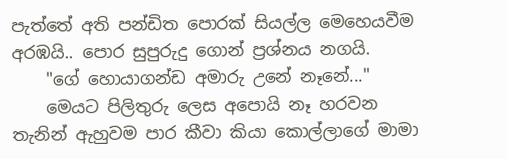පැත්තේ අති පන්ඩිත පොරක් සියල්ල මෙහෙයවීම අරඹයි.. පොර සුපුරුදු ගොන් ප්‍රශ්නය නගයි.
    "ගේ හොයාගන්ඩ අමාරු උනේ නෑනේ..."
    මෙයට පිලිතුරු ලෙස අපොයි නෑ හරවන තැනින් ඇහුවම පාර කීවා කියා කොල්ලාගේ මාමා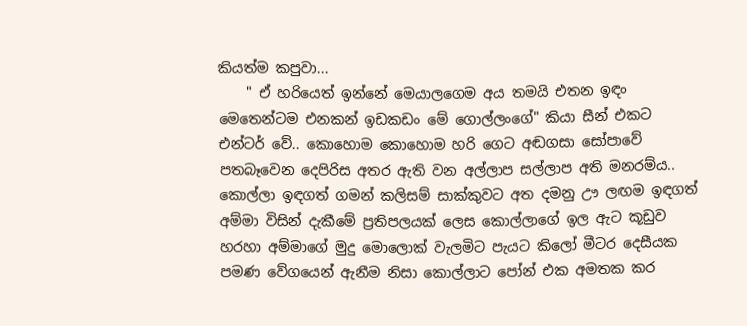කියත්ම කපුවා...
    " ඒ හරියෙත් ඉන්නේ මෙයාලගෙම අය තමයි එතන ඉඳං මෙතෙන්ටම එනකන් ඉඩකඩං මේ ගොල්ලංගේ" කියා සීන් එකට එන්ටර් වේ.. කොහොම කොහොම හරි ගෙට අඬගසා සෝපාවේ පතබෑවෙන දෙපිරිස අතර ඇති වන අල්ලාප සල්ලාප අති මනරම්ය.. කොල්ලා ඉඳගත් ගමන් කලිසම් සාක්කුවට අත දමනු ඌ ලඟම ඉඳගත් අම්මා විසින් දැකීමේ ප්‍රතිපලයක් ලෙස කොල්ලාගේ ඉල ඇට කූඩුව හරහා අම්මාගේ මුදු මොලොක් වැලමිට පැයට කිලෝ මීටර දෙසීයක පමණ වේගයෙන් ඇනීම නිසා කොල්ලාට පෝන් එක අමතක කර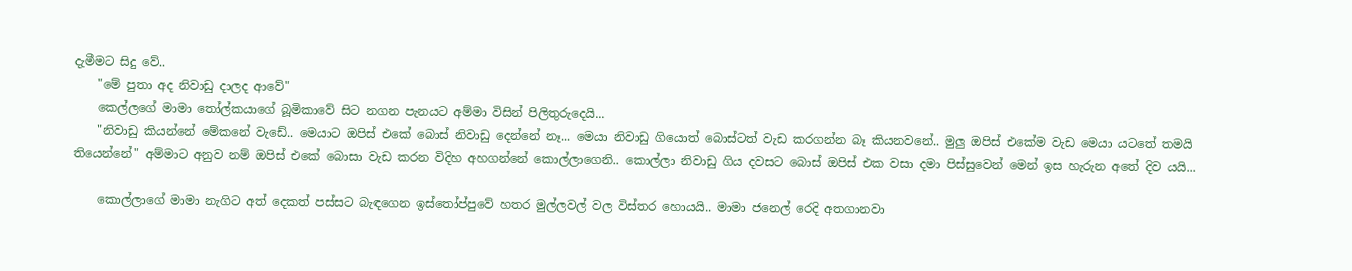දැමීමට සිදු වේ..
    "මේ පුතා අද නිවාඩු දාලද ආවේ"
    කෙල්ලගේ මාමා තෝල්කයාගේ බූමිකාවේ සිට නගන පැනයට අම්මා විසින් පිලිතුරුදෙයි...
    "නිවාඩු කියන්නේ මේකනේ වැඩේ.. මෙයාට ඔපිස් එකේ බොස් නිවාඩු දෙන්නේ නෑ... මෙයා නිවාඩු ගියොත් බොස්ටත් වැඩ කරගන්න බෑ කියනවනේ.. මුලු ඔපිස් එකේම වැඩ මෙයා යටතේ තමයි තියෙන්නේ" අම්මාට අනුව නම් ඔපිස් එකේ බොසා වැඩ කරන විදිහ අහගන්නේ කොල්ලාගෙනි.. කොල්ලා නිවාඩු ගිය දවසට බොස් ඔපිස් එක වසා දමා පිස්සුවෙන් මෙන් ඉස හැරුන අතේ දිව යයි...

    කොල්ලාගේ මාමා නැගිට අත් දෙකත් පස්සට බැඳගෙන ඉස්තෝප්පුවේ හතර මුල්ලවල් වල විස්තර හොයයි.. මාමා ජනෙල් රෙදි අතගානවා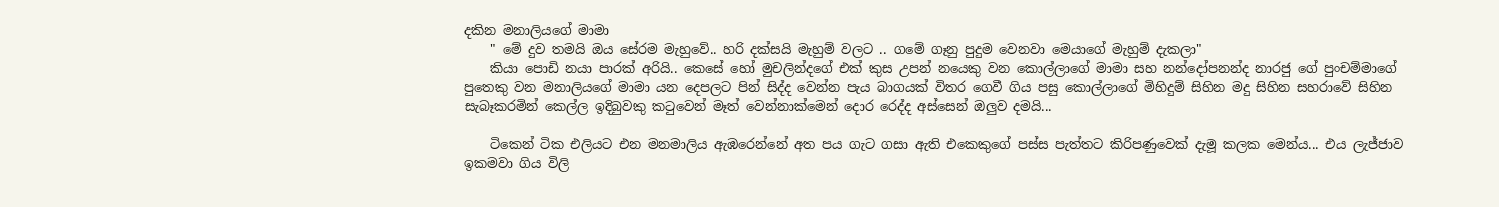දකින මනාලියගේ මාමා
    " මේ දුව තමයි ඔය සේරම මැහුවේ.. හරි දක්සයි මැහුම් වලට .. ගමේ ගෑනු පුදුම වෙනවා මෙයාගේ මැහුම් දැකලා"
    කියා පොඩි නයා පාරක් අරියි.. කෙසේ හෝ මුචලින්දගේ එක් කුස උපන් නයෙකු වන කොල්ලාගේ මාමා සහ නන්දෝපනන්ද නාරජු ගේ පුංචම්මාගේ පුතෙකු වන මනාලියගේ මාමා යන දෙපලට පින් සිද්ද වෙන්න පැය බාගයක් විතර ගෙවී ගිය පසු කොල්ලාගේ මිහිදුම් සිහින මදු සිහින සහරාවේ සිහින සැබෑකරමින් කෙල්ල ඉදිබුවකු කටුවෙන් මෑත් වෙන්නාක්මෙන් දොර රෙද්ද අස්සෙන් ඔලුව දමයි...

    ටිකෙන් ටික එලියට එන මනමාලිය ඇඹරෙන්නේ අත පය ගැට ගසා ඇති එකෙකුගේ පස්ස පැත්තට කිරිපණුවෙක් දැමූ කලක මෙන්ය... එය ලැජ්ජාව ඉකමවා ගිය විලි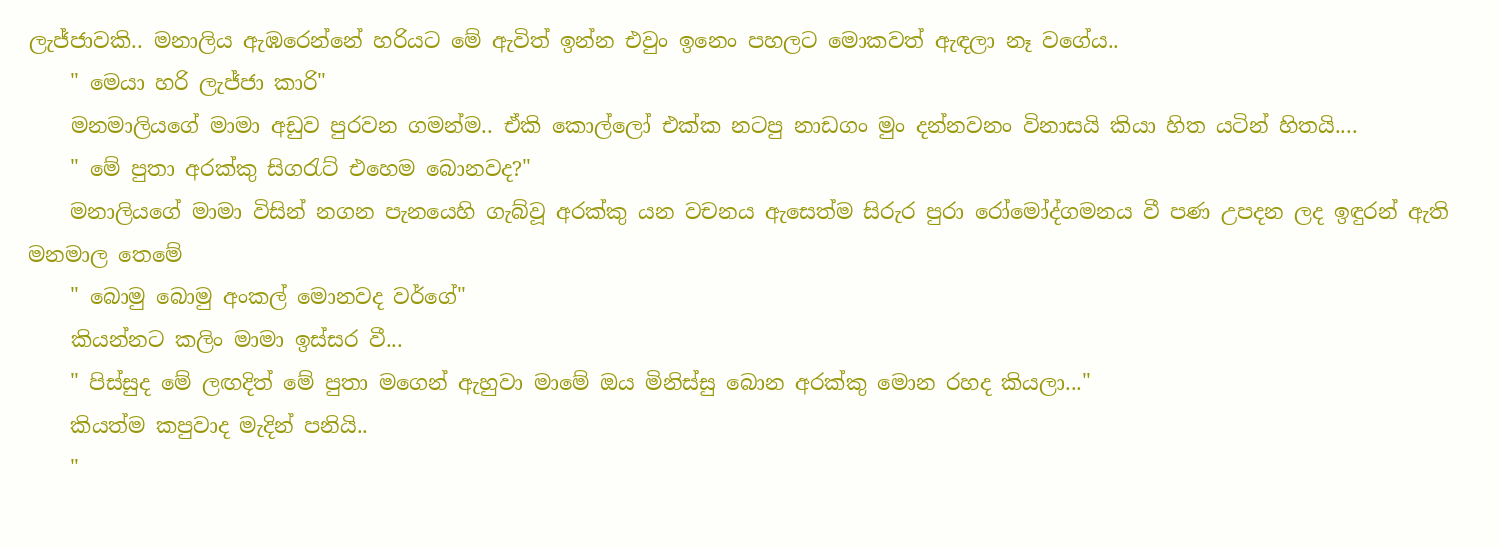ලැජ්ජාවකි.. මනාලිය ඇඹරෙන්නේ හරියට මේ ඇවිත් ඉන්න එවුං ඉනෙං පහලට මොකවත් ඇඳලා නෑ වගේය..
    " මෙයා හරි ලැජ්ජා කාරි"
    මනමාලියගේ මාමා අඩුව පුරවන ගමන්ම.. ඒකි කොල්ලෝ එක්ක නටපු නාඩගං මුං දන්නවනං විනාසයි කියා හිත යටින් හිතයි....
    " මේ පුතා අරක්කු සිගරැට් එහෙම බොනවද?"
    මනාලියගේ මාමා විසින් නගන පැනයෙහි ගැබ්වූ අරක්කු යන වචනය ඇසෙත්ම සිරුර පුරා රෝමෝද්ගමනය වී පණ උපදන ලද ඉඳුරන් ඇති මනමාල තෙමේ
    " බොමු බොමු අංකල් මොනවද වර්ගේ"
    කියන්නට කලිං මාමා ඉස්සර වී...
    " පිස්සුද මේ ලඟදිත් මේ පුතා මගෙන් ඇහුවා මාමේ ඔය මිනිස්සු බොන අරක්කු මොන රහද කියලා..."
    කියත්ම කපුවාද මැදින් පනියි..
    "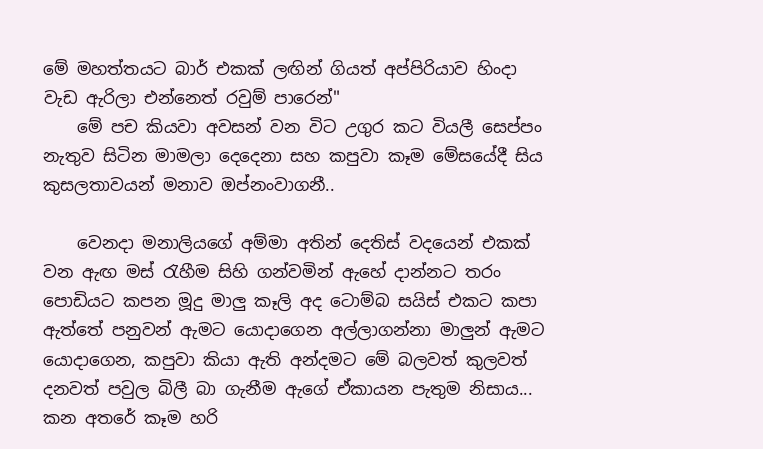මේ මහත්තයට බාර් එකක් ලඟින් ගියත් අප්පිරියාව හිංදා වැඩ ඇරිලා එන්නෙත් රවුම් පාරෙන්"
    මේ පච කියවා අවසන් වන විට උගුර කට වියලී සෙප්පං නැතුව සිටින මාමලා දෙදෙනා සහ කපුවා කෑම මේසයේදී සිය කුසලතාවයන් මනාව ඔප්නංවාගනී..

    වෙනදා මනාලියගේ අම්මා අතින් දෙතිස් වදයෙන් එකක් වන ඇඟ මස් රැහීම සිහි ගන්වමින් ඇහේ දාන්නට තරං පොඩියට කපන මූදු මාලු කෑලි අද ටොම්බ සයිස් එකට කපා ඇත්තේ පනුවන් ඇමට යොදාගෙන අල්ලාගන්නා මාලුන් ඇමට යොදාගෙන, කපුවා කියා ඇති අන්දමට මේ බලවත් කුලවත් දනවත් පවුල බිලී බා ගැනීම ඇගේ ඒකායන පැතුම නිසාය... කන අතරේ කෑම හරි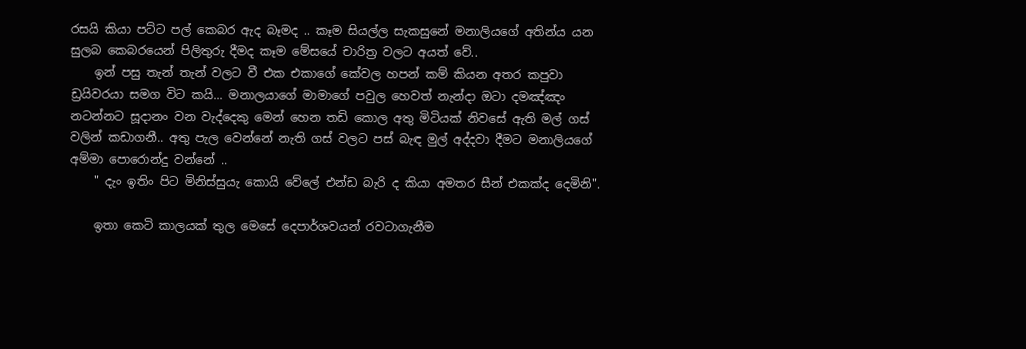රසයි කියා පට්ට පල් කෙබර ඇද බෑමද .. කෑම සියල්ල සැකසුනේ මනාලියගේ අතින්ය යන සුලබ කෙබරයෙන් පිලිතුරු දීමද කෑම මේසයේ චාරිත්‍ර වලට අයත් වේ..
    ඉන් පසු තැන් තැන් වලට වී එක එකාගේ කේවල හපන් කම් කියන අතර කපුවා ඩ්‍රයිවරයා සමග විට කයි... මනාලයාගේ මාමාගේ පවුල හෙවත් නැන්දා ඔටා දමඤ්ඤං නටන්නට සූදානං වන වැද්දෙකු මෙන් හෙන තඩි කොල අතු මිටියක් නිවසේ ඇති මල් ගස් වලින් කඩාගනී.. අතු පැල වෙන්නේ නැති ගස් වලට පස් බැඳ මුල් අද්දවා දීමට මනාලියගේ අම්මා පොරොන්දු වන්නේ ..
    " දැං ඉතිං පිට මිනිස්සුයැ කොයි වේලේ එන්ඩ බැරි ද කියා අමතර සීන් එකක්ද දෙමිනි".

    ඉතා කෙටි කාලයක් තුල මෙසේ දෙපාර්ශවයන් රවටාගැනීම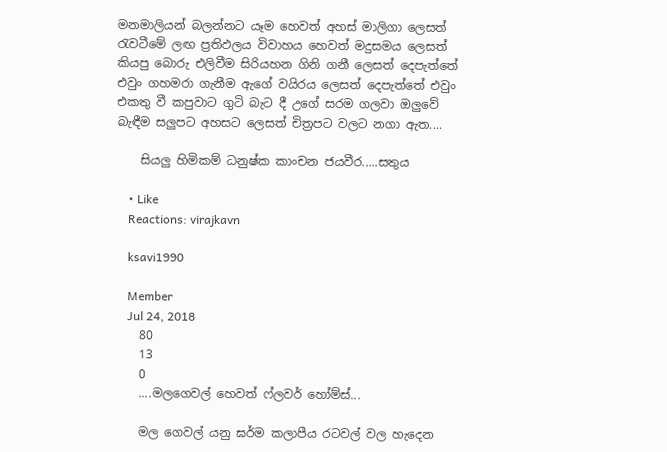මනමාලියන් බලන්නට යෑම හෙවත් අහස් මාලිගා ලෙසත් රැවටීමේ ලඟ ප්‍රතිඵලය විවාහය හෙවත් මදුසමය ලෙසත් කියපු බොරු එලිවීම සිරියහන ගිනි ගනී ලෙසත් දෙපැත්තේ එවුං ගහමරා ගැනීම ඇගේ වයිරය ලෙසත් දෙපැත්තේ එවුං එකතු වී කපුවාට ගුටි බැට දී උගේ සරම ගලවා ඔලුවේ බැඳීම සලුපට අහසට ලෙසත් චිත්‍රපට වලට නගා ඇත....

    සියලු හිමිකම් ධනුෂ්ක කාංචන ජයවීර.....සතුය

    • Like
    Reactions: virajkavn

    ksavi1990

    Member
    Jul 24, 2018
    80
    13
    0
    ....මලගෙවල් හෙවත් ෆ්ලවර් හෝම්ස්...

    මල ගෙවල් යනු ඝර්ම කලාපීය රටවල් වල හැදෙන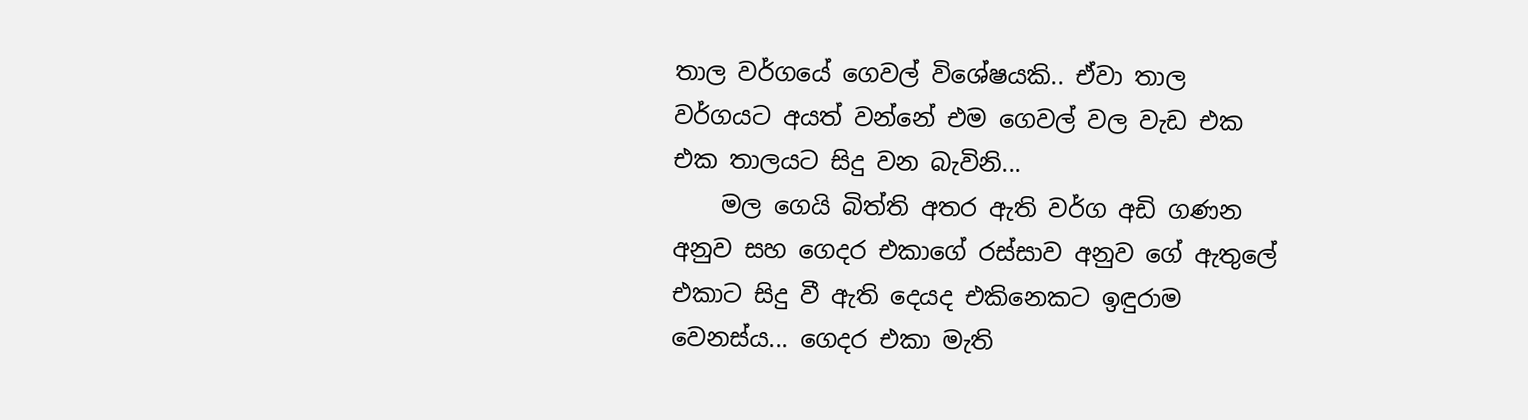තාල වර්ගයේ ගෙවල් විශේෂයකි.. ඒවා තාල වර්ගයට අයත් වන්නේ එම ගෙවල් වල වැඩ එක එක තාලයට සිදු වන බැවිනි...
    මල ගෙයි බිත්ති අතර ඇති වර්ග අඩි ගණන අනුව සහ ගෙදර එකාගේ රස්සාව අනුව ගේ ඇතුලේ එකාට සිදු වී ඇති දෙයද එකිනෙකට ඉඳුරාම වෙනස්ය... ගෙදර එකා මැති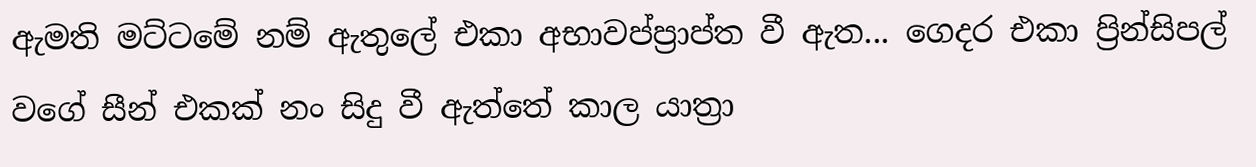ඇමති මට්ටමේ නම් ඇතුලේ එකා අභාවප්ප්‍රාප්ත වී ඇත... ගෙදර එකා ප්‍රින්සිපල් වගේ සීන් එකක් නං සිදු වී ඇත්තේ කාල යාත්‍රා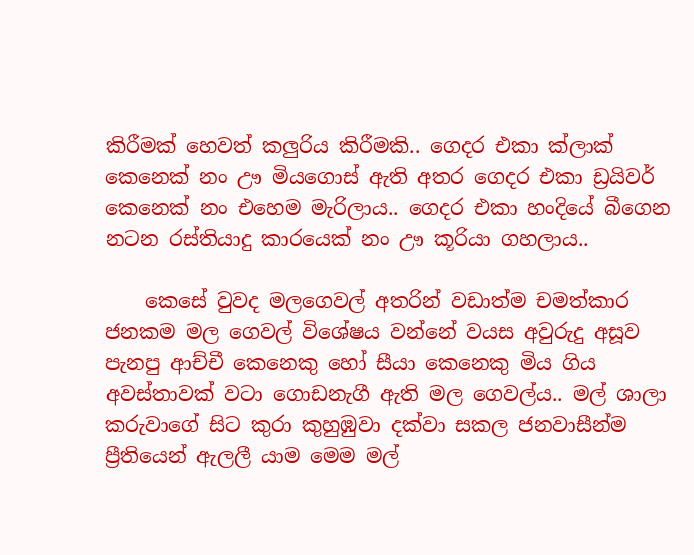කිරීමක් හෙවත් කලුරිය කිරීමකි.. ගෙදර එකා ක්ලාක් කෙනෙක් නං ඌ මියගොස් ඇති අතර ගෙදර එකා ඩ්‍රයිවර් කෙනෙක් නං එහෙම මැරිලාය.. ගෙදර එකා හංදියේ බීගෙන නටන රස්තියාදු කාරයෙක් නං ඌ කූරියා ගහලාය..

    කෙසේ වුවද මලගෙවල් අතරින් වඩාත්ම චමත්කාර ජනකම මල ගෙවල් විශේෂය වන්නේ වයස අවුරුදු අසූව පැනපු ආච්චී කෙනෙකු හෝ සීයා කෙනෙකු මිය ගිය අවස්තාවක් වටා ගොඩනැගී ඇති මල ගෙවල්ය.. මල් ශාලා කරුවාගේ සිට කුරා කුහුඹුවා දක්වා සකල ජනවාසීන්ම ප්‍රීතියෙන් ඇලලී යාම මෙම මල්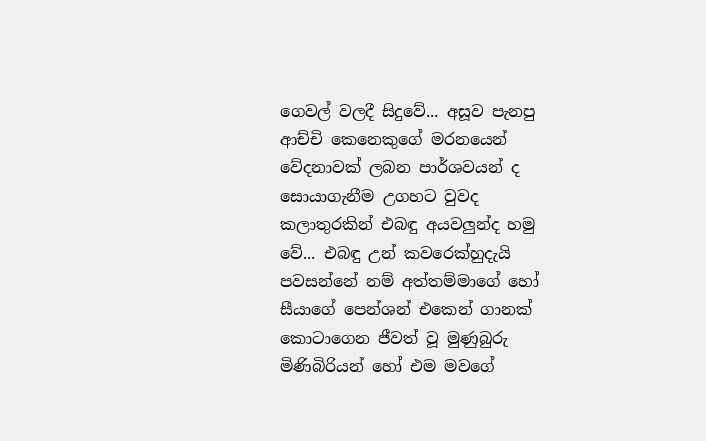ගෙවල් වලදී සිදුවේ... අසූව පැනපු ආච්චි කෙනෙකුගේ මරනයෙන් වේදනාවක් ලබන පාර්ශවයන් ද සොයාගැනීම උගහට වුවද කලාතුරකින් එබඳු අයවලුන්ද හමු වේ... එබඳු උන් කවරෙක්හුදැයි පවසන්නේ නම් අත්තම්මාගේ හෝ සීයාගේ පෙන්ශන් එකෙන් ගානක් කොටාගෙන ජීවත් වූ මුණුබුරු මිණිබිරියන් හෝ එම මවගේ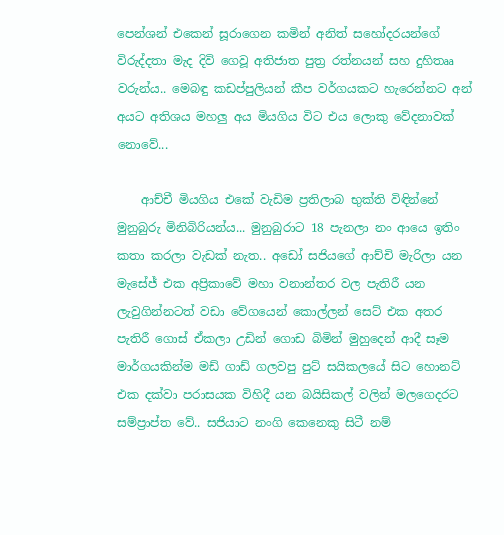පෙන්ශන් එකෙන් සූරාගෙන කමින් අනිත් සහෝදරයන්ගේ විරුද්දතා මැද දිවි ගෙවූ අතිජාත පුත්‍ර රත්නයන් සහ දුහිතෲ වරුන්ය.. මෙබඳු කඩප්පුලියන් කීප වර්ගයකට හැරෙන්නට අන් අයට අතිශය මහලු අය මියගිය විට එය ලොකු වේදනාවක් නොවේ...

    ආච්චී මියගිය එකේ වැඩිම ප්‍රතිලාබ භුක්ති විඳින්නේ මුනුබුරු මිනිබිරියන්ය... මුනුබුරාට 18 පැනලා නං ආයෙ ඉතිං කතා කරලා වැඩක් නැත.. අඩෝ සජියගේ ආච්චි මැරිලා යන මැසේජ් එක අප්‍රිකාවේ මහා වනාන්තර වල පැතිරී යන ලැවුගින්නටත් වඩා වේගයෙන් කොල්ලන් සෙට් එක අතර පැතිරී ගොස් ඒකලා උඩින් ගොඩ බිමින් මුහුදෙන් ආදී සෑම මාර්ගයකින්ම මඩ් ගාඩ් ගලවපු පුට් සයිකලයේ සිට හොනට් එක දක්වා පරාසයක විහිදී යන බයිසිකල් වලින් මලගෙදරට සම්ප්‍රාප්ත වේ.. සජියාට නංගි කෙනෙකු සිටී නම්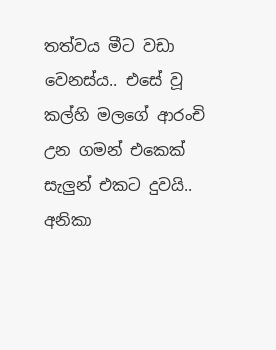තත්වය මීට වඩා වෙනස්ය.. එසේ වූ කල්හි මලගේ ආරංචි උන ගමන් එකෙක් සැලුන් එකට දුවයි.. අනිකා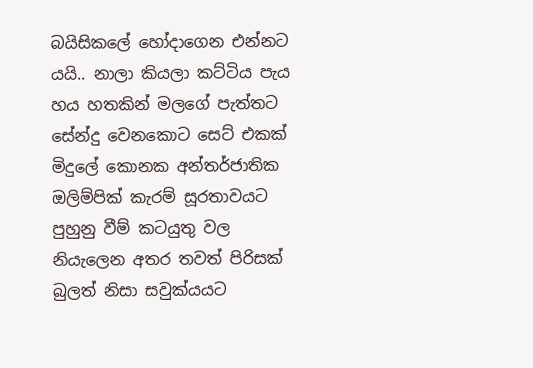බයිසිකලේ හෝදාගෙන එන්නට යයි.. නාලා කියලා කට්ටිය පැය හය හතකින් මලගේ පැත්තට සේන්දු වෙනකොට සෙට් එකක් මිදුලේ කොනක අන්තර්ජාතික ඔලිම්පික් කැරම් සූරතාවයට පුහුනු වීම් කටයුතු වල නියැලෙන අතර තවත් පිරිසක් බුලත් නිසා සවුක්යයට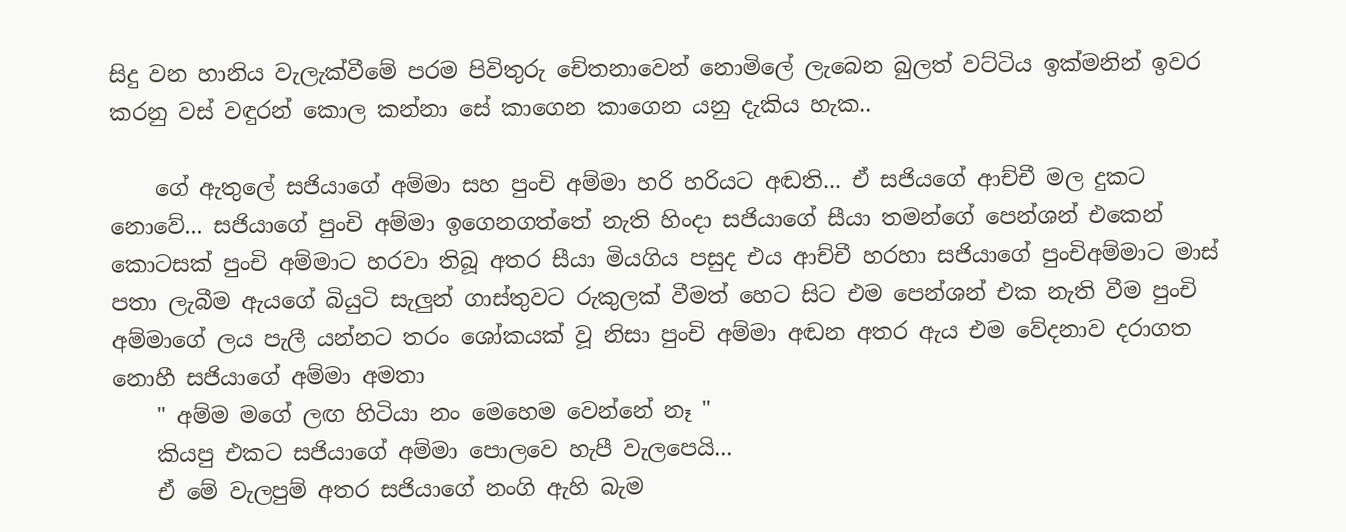සිදු වන හානිය වැලැක්වීමේ පරම පිවිතුරු චේතනාවෙන් නොමිලේ ලැබෙන බුලත් වට්ටිය ඉක්මනින් ඉවර කරනු වස් වඳුරන් කොල කන්නා සේ කාගෙන කාගෙන යනු දැකිය හැක..

    ගේ ඇතුලේ සජියාගේ අම්මා සහ පුංචි අම්මා හරි හරියට අඬති... ඒ සජියගේ ආච්චී මල දුකට නොවේ... සජියාගේ පුංචි අම්මා ඉගෙනගත්තේ නැති හිංදා සජියාගේ සීයා තමන්ගේ පෙන්ශන් එකෙන් කොටසක් පුංචි අම්මාට හරවා තිබූ අතර සීයා මියගිය පසුද එය ආච්චී හරහා සජියාගේ පුංචිඅම්මාට මාස් පතා ලැබීම ඇයගේ බියුටි සැලුන් ගාස්තුවට රුකුලක් වීමත් හෙට සිට එම පෙන්ශන් එක නැති වීම පුංචි අම්මාගේ ලය පැලී යන්නට තරං ශෝකයක් වූ නිසා පුංචි අම්මා අඬන අතර ඇය එම වේදනාව දරාගත නොහී සජියාගේ අම්මා අමතා
    " අම්ම මගේ ලඟ හිටියා නං මෙහෙම වෙන්නේ නෑ "
    කියපු එකට සජියාගේ අම්මා පොලවෙ හැපී වැලපෙයි...
    ඒ මේ වැලපුම් අතර සජියාගේ නංගි ඇහි බැම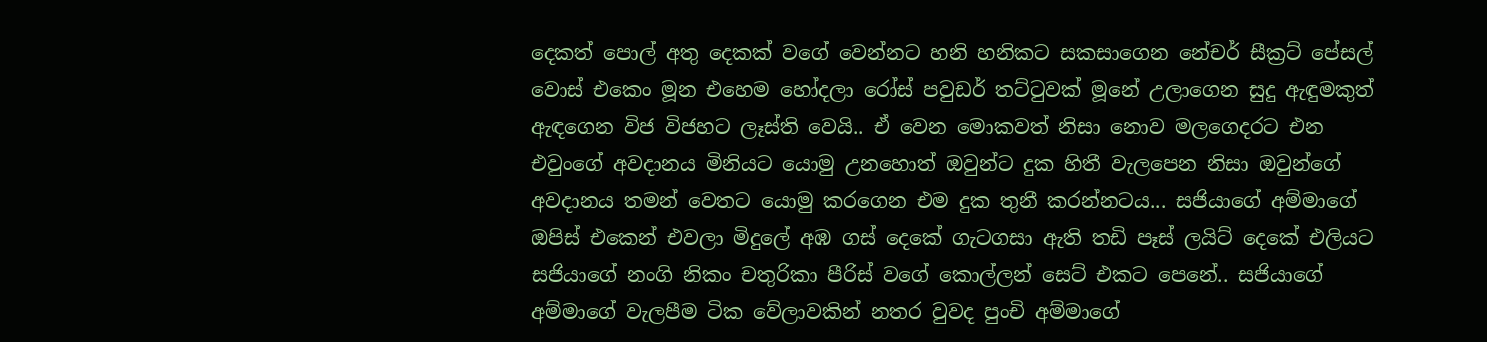දෙකත් පොල් අතු දෙකක් වගේ වෙන්නට හනි හනිකට සකසාගෙන නේචර් සීක්‍රට් පේසල් වොස් එකෙං මූන එහෙම හෝදලා රෝස් පවුඩර් තට්ටුවක් මූනේ උලාගෙන සුදු ඇඳුමකුත් ඇඳගෙන විජ විජහට ලෑස්ති වෙයි.. ඒ වෙන මොකවත් නිසා නොව මලගෙදරට එන එවුංගේ අවදානය මිනියට යොමු උනහොත් ඔවුන්ට දුක හිතී වැලපෙන නිසා ඔවුන්ගේ අවදානය තමන් වෙතට යොමු කරගෙන එම දුක තුනී කරන්නටය... සජියාගේ අම්මාගේ ඔපිස් එකෙන් එවලා මිදුලේ අඹ ගස් දෙකේ ගැටගසා ඇති තඩි පෑස් ලයිට් දෙකේ එලියට සජියාගේ නංගි නිකං චතුරිකා පීරිස් වගේ කොල්ලන් සෙට් එකට පෙනේ.. සජියාගේ අම්මාගේ වැලපීම ටික වේලාවකින් නතර වුවද පුංචි අම්මාගේ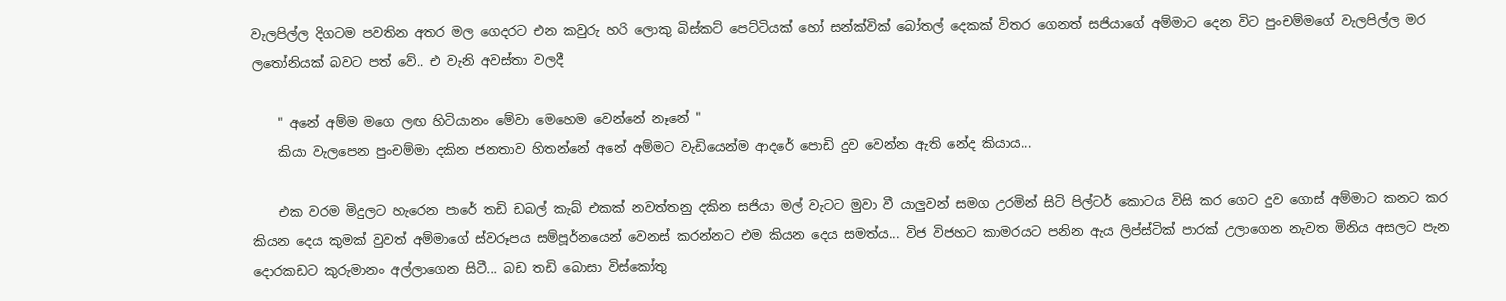වැලපිල්ල දිගටම පවතින අතර මල ගෙදරට එන කවුරු හරි ලොකු බිස්කට් පෙට්ටියක් හෝ සන්ක්වික් බෝතල් දෙකක් විතර ගෙනත් සජියාගේ අම්මාට දෙන විට පුංචම්මගේ වැලපිල්ල මර ලතෝනියක් බවට පත් වේ.. එ වැනි අවස්තා වලදී

    " අනේ අම්ම මගෙ ලඟ හිටියානං මේවා මෙහෙම වෙන්නේ නෑනේ "
    කියා වැලපෙන පුංචම්මා දකින ජනතාව හිතන්නේ අනේ අම්මට වැඩියෙන්ම ආදරේ පොඩි දුව වෙන්න ඇති නේද කියාය...

    එක වරම මිදුලට හැරෙන පාරේ තඩි ඩබල් කැබ් එකක් නවත්තනු දකින සජියා මල් වැටට මුවා වී යාලුවන් සමග උරමින් සිටි පිල්ටර් කොටය විසි කර ගෙට දුව ගොස් අම්මාට කනට කර කියන දෙය කුමක් වුවත් අම්මාගේ ස්වරූපය සම්පූර්නයෙන් වෙනස් කරන්නට එම කියන දෙය සමත්ය... විජ විජහට කාමරයට පනින ඇය ලිප්ස්ටික් පාරක් උලාගෙන නැවත මිනිය අසලට පැන දොරකඩට කුරුමානං අල්ලාගෙන සිටී... බඩ තඩි බොසා විස්කෝතු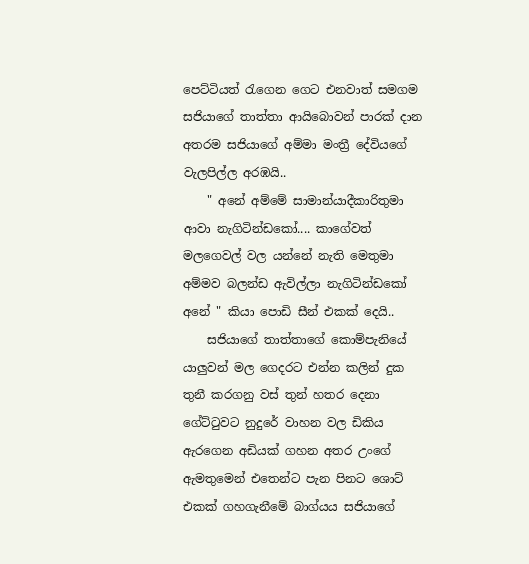පෙට්ටියත් රැගෙන ගෙට එනවාත් සමගම සජියාගේ තාත්තා ආයිබොවන් පාරක් දාන අතරම සජියාගේ අම්මා මංත්‍රී දේවියගේ වැලපිල්ල අරඹයි..
    " අනේ අම්මේ සාමාන්යාදීකාරිතුමා ආවා නැගිටින්ඩකෝ.... කාගේවත් මලගෙවල් වල යන්නේ නැති මෙතුමා අම්මව බලන්ඩ ඇවිල්ලා නැගිටින්ඩකෝ අනේ " කියා පොඩි සීන් එකක් දෙයි..
    සජියාගේ තාත්තාගේ කොම්පැනියේ යාලුවන් මල ගෙදරට එන්න කලින් දුක තුනී කරගනු වස් තුන් හතර දෙනා ගේට්ටුවට නුදුරේ වාහන වල ඩිකිය ඇරගෙන අඩියක් ගහන අතර උංගේ ඇමතුමෙන් එතෙන්ට පැන පිනට ශොට් එකක් ගහගැනීමේ බාග්යය සජියාගේ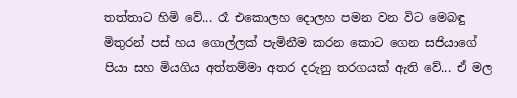තත්තාට හිමි වේ... රෑ එකොලහ දොලහ පමන වන විට මෙබඳු මිතුරන් පස් හය ගොල්ලක් පැමිනීම කරන කොට ගෙන සජියාගේ පියා සහ මියගිය අත්තම්මා අතර දරුනු තරගයක් ඇති වේ... ඒ මල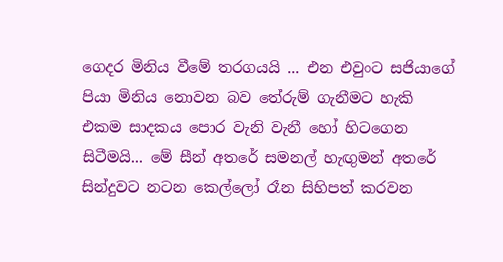ගෙදර මිනිය වීමේ තරගයයි ... එන එවුංට සජියාගේ පියා මිනිය නොවන බව තේරුම් ගැනීමට හැකි එකම සාදකය පොර වැනි වැනී හෝ හිටගෙන සිටීමයි... මේ සීන් අතරේ සමනල් හැඟුමන් අතරේ සින්දුවට නටන කෙල්ලෝ රෑන සිහිපත් කරවන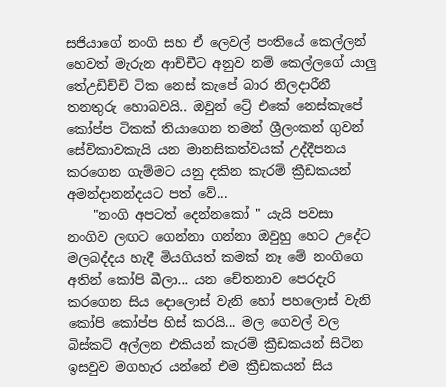සජියාගේ නංගි සහ ඒ ලෙවල් පංතියේ කෙල්ලන් හෙවත් මැරුන ආච්චීට අනුව නම් කෙල්ලගේ යාලු තේඋඩිච්චි ටික නෙස් කැපේ බාර නිලදාරීනී තනතුරු හොබවයි.. ඔවුන් ට්‍රේ එකේ නෙස්කැපේ කෝප්ප ටිකක් තියාගෙන තමන් ශ්‍රීලංකන් ගුවන් සේවිකාවකැයි යන මානසිකත්වයක් උද්දීපනය කරගෙන ගැම්මට යනු දකින කැරම් ක්‍රීඩකයන් අමන්දානන්දයට පත් වේ...
    "නංගි අපටත් දෙන්නකෝ " යැයි පවසා නංගිව ලඟට ගෙන්නා ගන්නා ඔවුහු හෙට උදේට මලබද්දය හැදී මියගියත් කමක් නෑ මේ නංගිගෙ අතින් කෝපි බීලා... යන චේතනාව පෙරදැරි කරගෙන සිය දොලොස් වැනි හෝ පහලොස් වැනි කෝපි කෝප්ප හිස් කරයි... මල ගෙවල් වල බිස්කට් අල්ලන එකියන් කැරම් ක්‍රීඩකයන් සිටින ඉසවුව මගහැර යන්නේ එම ක්‍රීඩකයන් සිය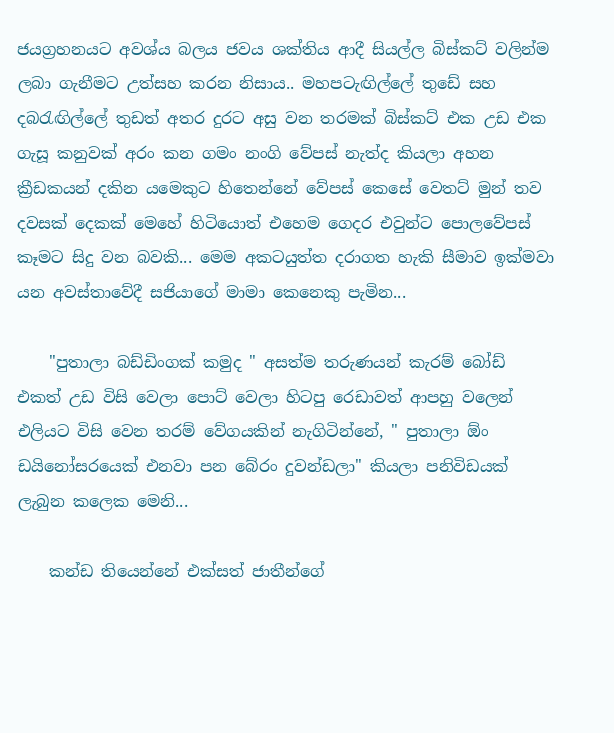ජයග්‍රහනයට අවශ්ය බලය ජවය ශක්තිය ආදී සියල්ල බිස්කට් වලින්ම ලබා ගැනීමට උත්සහ කරන නිසාය.. මහපටැඟිල්ලේ තුඩේ සහ දබරැඟිල්ලේ තුඩත් අතර දුරට අසු වන තරමක් බිස්කට් එක උඩ එක ගැසූ කනුවක් අරං කන ගමං නංගි වේපස් නැත්ද කියලා අහන ක්‍රීඩකයන් දකින යමෙකුට හිතෙන්නේ වේපස් කෙසේ වෙතට් මුන් තව දවසක් දෙකක් මෙහේ හිටියොත් එහෙම ගෙදර එවුන්ට පොලවේපස් කෑමට සිදු වන බවකි... මෙම අකටයුත්ත දරාගත හැකි සීමාව ඉක්මවා යන අවස්තාවේදී සජියාගේ මාමා කෙනෙකු පැමින...

    "පුතාලා බඩ්ඩිංගක් කමුද " අසත්ම තරුණයන් කැරම් බෝඩ් එකත් උඩ විසි වෙලා පොට් වෙලා හිටපු රෙඩාවත් ආපහු වලෙන් එලියට විසි වෙන තරම් වේගයකින් නැගිටින්නේ, " පුතාලා ඕං ඩයිනෝසරයෙක් එනවා පන බේරං දුවන්ඩලා" කියලා පනිවිඩයක් ලැබුන කලෙක මෙනි...

    කන්ඩ තියෙන්නේ එක්සත් ජාතීන්ගේ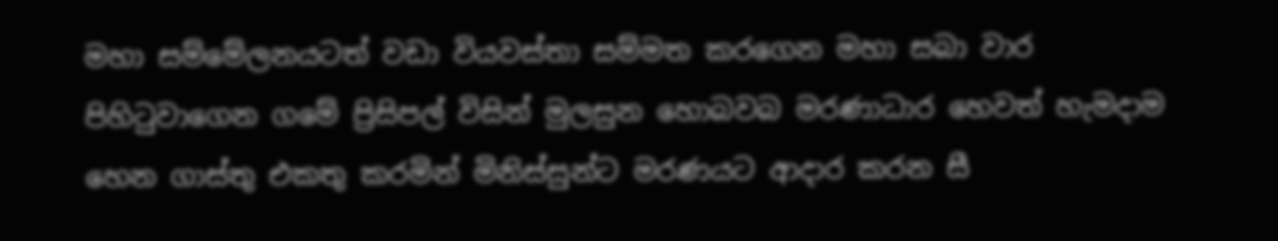මහා සම්මේලනයටත් වඩා වියවස්තා සම්මත කරගෙන මහා සබා වාර පිහිටුවාගෙන ගමේ ප්‍රිසිපල් විසින් මුලසුන හොබවබ මරණාධාර හෙවත් හැමදාම හෙන ගාස්තු එකතු කරමින් මිනිස්සුන්ට මරණයට ආදාර කරන සී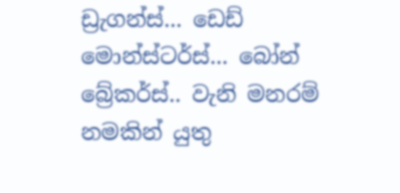ඩ්‍රැගන්ස්... ඩෙඩ් මොන්ස්ටර්ස්... බෝන් බ්‍රේකර්ස්.. වැනි මනරම් නමකින් යුතු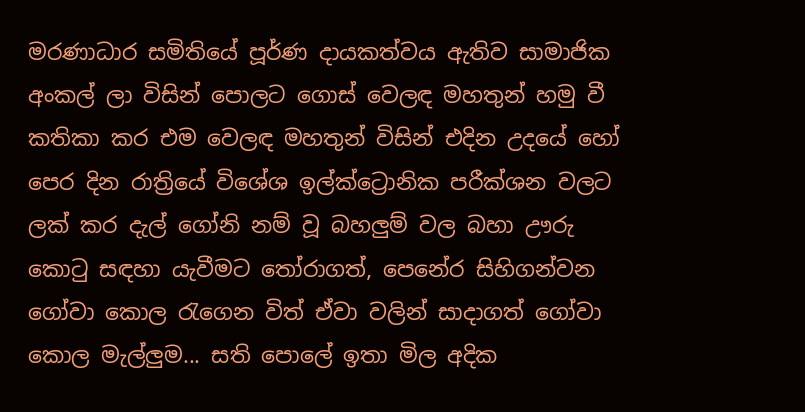මරණාධාර සමිතියේ පූර්ණ දායකත්වය ඇතිව සාමාජික අංකල් ලා විසින් පොලට ගොස් වෙලඳ මහතුන් හමු වී කතිකා කර එම වෙලඳ මහතුන් විසින් එදින උදයේ හෝ පෙර දින රාත්‍රියේ විශේශ ඉල්ක්ට්‍රොනික පරීක්ශන වලට ලක් කර දැල් ගෝනි නම් වූ බහලුම් වල බහා ඌරු කොටු සඳහා යැවීමට තෝරාගත්, පෙනේර සිහිගන්වන ගෝවා කොල රැගෙන විත් ඒවා වලින් සාදාගත් ගෝවා කොල මැල්ලුම... සති පොලේ ඉතා මිල අදික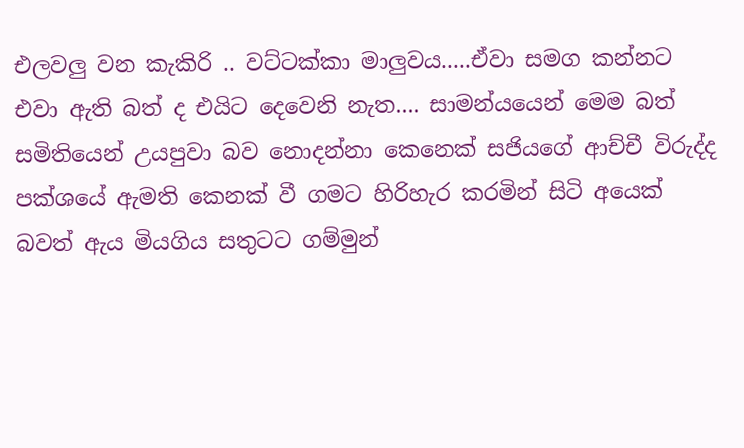එලවලු වන කැකිරි .. වට්ටක්කා මාලුවය.....ඒවා සමග කන්නට එවා ඇති බත් ද එයිට දෙවෙනි නැත.... සාමන්යයෙන් මෙම බත් සමිතියෙන් උයපුවා බව නොදන්නා කෙනෙක් සජියගේ ආච්චී විරුද්ද පක්ශයේ ඇමති කෙනක් වී ගමට හිරිහැර කරමින් සිටි අයෙක් බවත් ඇය මියගිය සතුටට ගම්මුන්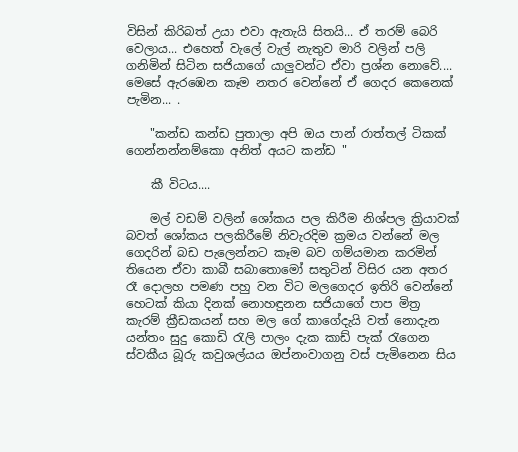විසින් කිරිබත් උයා එවා ඇතැයි සිතයි... ඒ තරම් බෙරි වෙලාය... එහෙත් වැලේ වැල් නැතුව මාරි වලින් පලි ගනිමින් සිටින සජියාගේ යාලුවන්ට ඒවා ප්‍රශ්න නොවේ.... මෙසේ ඇරඹෙන කෑම නතර වෙන්නේ ඒ ගෙදර කෙනෙක් පැමින... .

    "කන්ඩ කන්ඩ පුතාලා අපි ඔය පාන් රාත්තල් ටිකක් ගෙන්නන්නම්කො අනිත් අයට කන්ඩ "

    කී විටය....

    මල් වඩම් වලින් ශෝකය පල කිරීම නිශ්පල ක්‍රියාවක් බවත් ශෝකය පලකිරීමේ නිවැරදිම ක්‍රමය වන්නේ මල ගෙදරින් බඩ පැලෙන්නට කෑම බව ගම්යමාන කරමින් තියෙන ඒවා කාබී සබාතොමෝ සතුටින් විසිර යන අතර රෑ දොලහ පමණ පහු වන විට මලගෙදර ඉතිරි වෙන්නේ හෙටක් කියා දිනක් නොහඳුනන සජියාගේ පාප මිත්‍ර කැරම් ක්‍රීඩකයන් සහ මල ගේ කාගේදැයි වත් නොදැන යන්තං සුදු කොඩි රැලි පාලං දැක කාඩ් පැක් රැගෙන ස්වකීය බූරු කවුශල්යය ඔප්නංවාගනු වස් පැමිනෙන සිය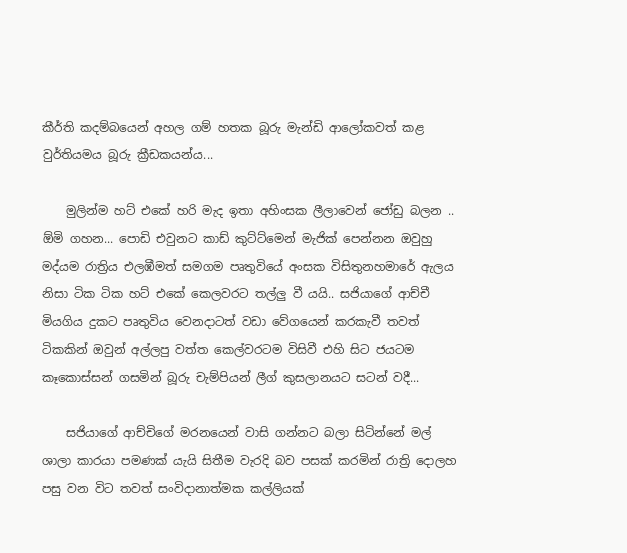කීර්ති කදම්බයෙන් අහල ගම් හතක බූරු මැන්ඩි ආලෝකවත් කළ වුර්තියමය බූරු ක්‍රීඩකයන්ය...

    මුලින්ම හට් එකේ හරි මැද ඉතා අහිංසක ලීලාවෙන් ජෝඩු බලන .. ඕමි ගහන... පොඩි එවුනට කාඩ් කුට්ට්මෙන් මැජික් පෙන්නන ඔවුහු මද්යම රාත්‍රිය එලඹීමත් සමගම පෘතුවියේ අංසක විසිතුනහමාරේ ඇලය නිසා ටික ටික හට් එකේ කෙලවරට තල්ලු වී යයි.. සජියාගේ ආච්චී මියගිය දුකට පෘතුවිය වෙනදාටත් වඩා වේගයෙන් කරකැවී තවත් ටිකකින් ඔවුන් අල්ලපු වත්ත කෙල්වරටම විසිවී එහි සිට ජයටම කෑකොස්සන් ගසමින් බූරු චැම්පියන් ලීග් කුසලානයට සටන් වදී...

    සජියාගේ ආච්චිගේ මරනයෙන් වාසි ගන්නට බලා සිටින්නේ මල් ශාලා කාරයා පමණක් යැයි සිතීම වැරදි බව පසක් කරමින් රාත්‍රි දොලහ පසු වන විට තවත් සංවිදානාත්මක කල්ලියක්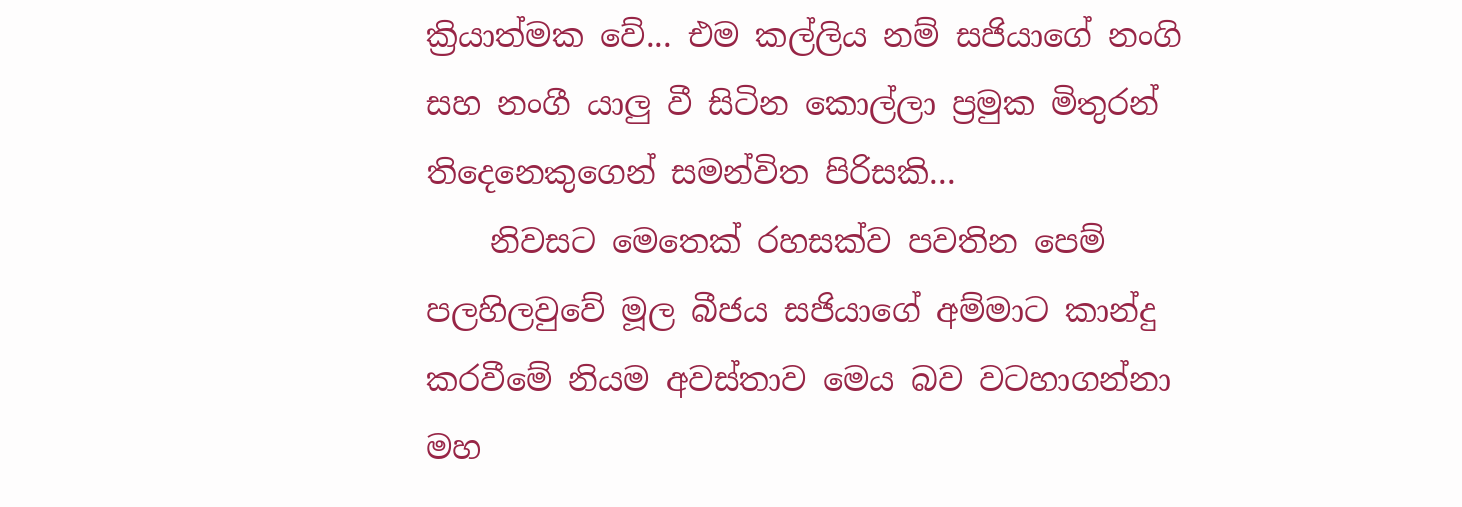ක්‍රියාත්මක වේ... එම කල්ලිය නම් සජියාගේ නංගි සහ නංගී යාලු වී සිටින කොල්ලා ප්‍රමුක මිතුරන් තිදෙනෙකුගෙන් සමන්විත පිරිසකි...
    නිවසට මෙතෙක් රහසක්ව පවතින පෙම් පලහිලවුවේ මූල බීජය සජියාගේ අම්මාට කාන්දු කරවීමේ නියම අවස්තාව මෙය බව වටහාගන්නා මහ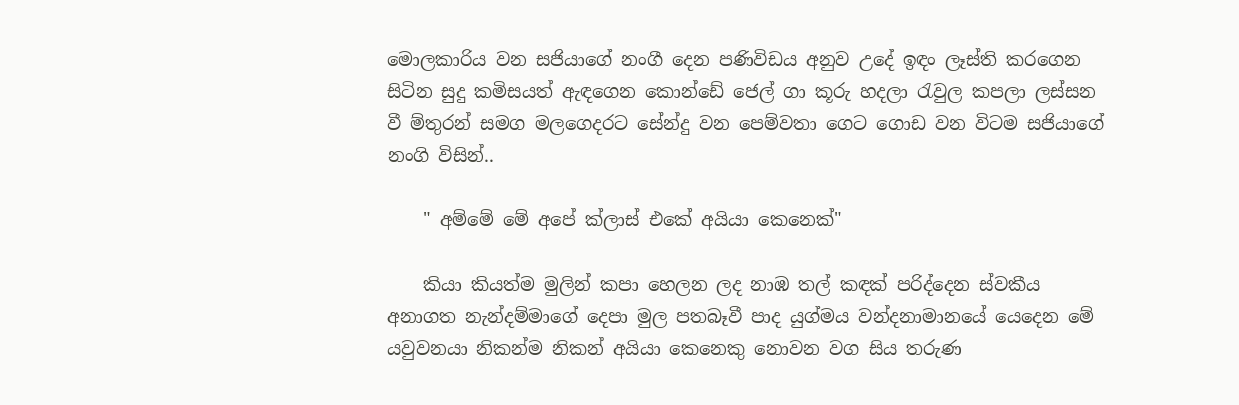මොලකාරිය වන සජියාගේ නංගී දෙන පණිවිඩය අනුව උදේ ඉඳං ලෑස්ති කරගෙන සිටින සුදු කමිසයත් ඇඳගෙන කොන්ඩේ ජෙල් ගා කූරු හදලා රැවුල කපලා ලස්සන වී ම්තුරන් සමග මලගෙදරට සේන්දු වන පෙම්වතා ගෙට ගොඩ වන විටම සජියාගේ නංගි විසින්..

    " අම්මේ මේ අපේ ක්ලාස් එකේ අයියා කෙනෙක්"

    කියා කියත්ම මුලින් කපා හෙලන ලද නාඹ තල් කඳක් පරිද්දෙන ස්වකීය අනාගත නැන්දම්මාගේ දෙපා මුල පතබෑවී පාද යුග්මය වන්දනාමානයේ යෙදෙන මේ යවුවනයා නිකන්ම නිකන් අයියා කෙනෙකු නොවන වග සිය තරුණ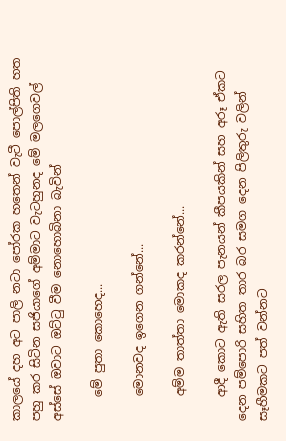කාලයේ දහ අට පාලි නටා පෝරක හතෙන් වැටී පොල්පිති හත පහු කර සිටින සජියාගේ අම්මාට වැටහුනද මේ මලගෙවල් අස්සේ ඔවාට ඔට්ටු වීම නොහොබිනා බැවින්

    මේ පුතා කොහෙද...

    මොනවද ඉගෙන ගන්නේ...

    අම්ම තාත්තා මොකද කරන්නේ...

    ආදී කොට ඇති සරල පැනයන් කීපයකින් සහ අරූ ඒකට දෙන පම්පොරි සහිත තාර බර සමග දෙන පිලිතුරු වලින් සෑහීමකට පත් වන්නට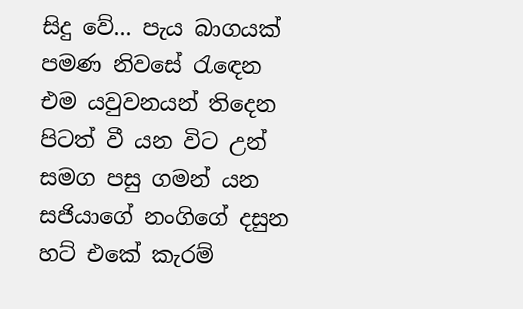සිදු වේ... පැය බාගයක් පමණ නිවසේ රැඳෙන එම යවුවනයන් තිදෙන පිටත් වී යන විට උන් සමග පසු ගමන් යන සජියාගේ නංගිගේ දසුන හට් එකේ කැරම්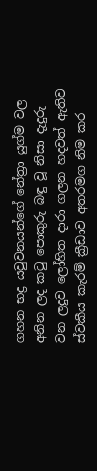ගහන භද්‍ර යවුවනයන්ගේ නේත්‍රා යුග්ම වල අනින ලද කටු පොකුරු බඳු වූ නිසා දැදුරු වන ලදුව ලෝහිත දාරා ගලන හදවත් ඇතිව ස්වකීය කැරම් ක්‍රීඩාව අතරමග නිම කර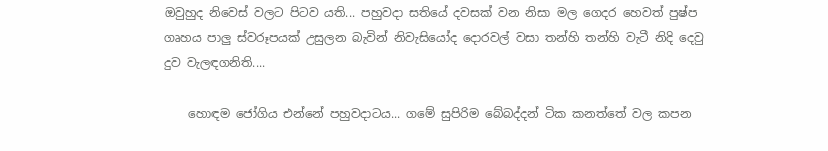ඔවුහුද නිවෙස් වලට පිටව යති... පහුවදා සතියේ දවසක් වන නිසා මල ගෙදර හෙවත් පුෂ්ප ගෘහය පාලු ස්වරූපයක් උසුලන බැවින් නිවැසියෝද දොරවල් වසා තන්හි තන්හි වැටී නිදි දෙවු දුව වැලඳගනිති....

    හොඳම ජෝගිය එන්නේ පහුවදාටය... ගමේ සුපිරිම බේබද්දන් ටික කනත්තේ වල කපන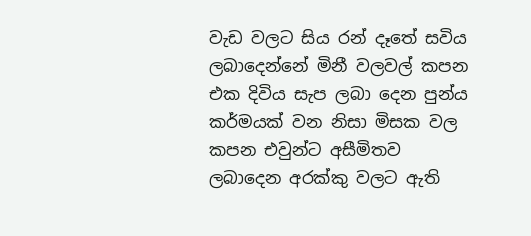වැඩ වලට සිය රන් දෑතේ සවිය ලබාදෙන්නේ මිනී වලවල් කපන එක දිවිය සැප ලබා දෙන පුන්ය කර්මයක් වන නිසා මිසක වල කපන එවුන්ට අසීමිතව ලබාදෙන අරක්කු වලට ඇති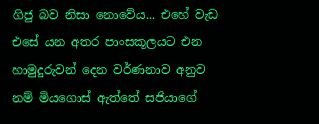ගිජු බව නිසා නොවේය... එහේ වැඩ එසේ යන අතර පාංසකූලයට එන හාමුදුරුවන් දෙන වර්ණනාව අනුව නම් මියගොස් ඇත්තේ සජියාගේ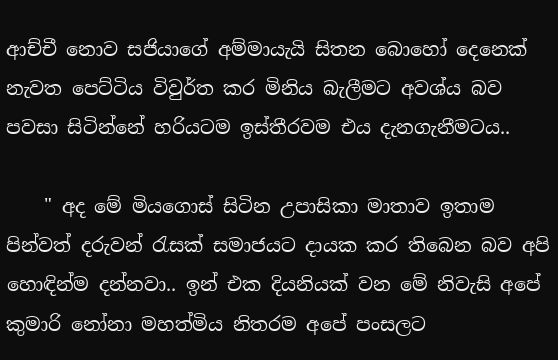ආච්චී නොව සජියාගේ අම්මායැයි සිතන බොහෝ දෙනෙක් නැවත පෙට්ටිය විවුර්ත කර මිනිය බැලීමට අවශ්ය බව පවසා සිටින්නේ හරියටම ඉස්තීරවම එය දැනගැනීමටය..

    " අද මේ මියගොස් සිටින උපාසිකා මාතාව ඉතාම පින්වත් දරුවන් රැසක් සමාජයට දායක කර තිබෙන බව අපි හොඳින්ම දන්නවා.. ඉන් එක දියනියක් වන මේ නිවැසි අපේ කුමාරි නෝනා මහත්මිය නිතරම අපේ පංසලට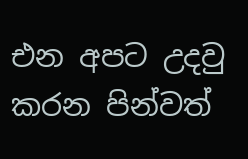එන අපට උදවු කරන පින්වත්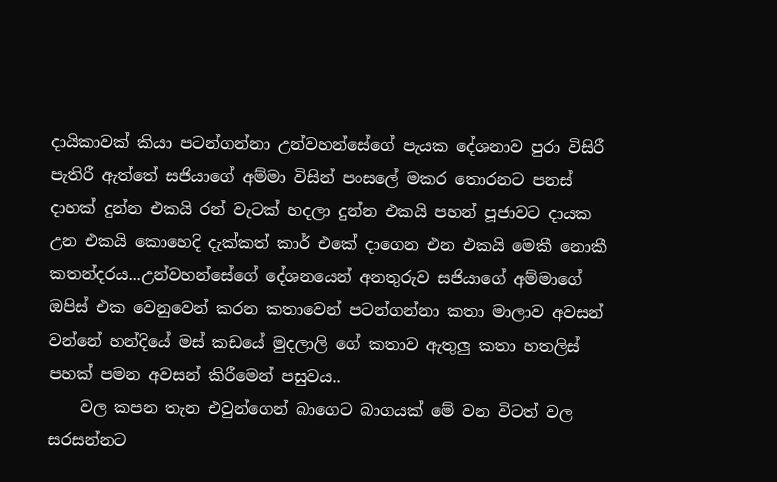දායිකාවක් කියා පටන්ගන්නා උන්වහන්සේගේ පැයක දේශනාව පුරා විසිරී පැතිරී ඇත්තේ සජියාගේ අම්මා විසින් පංසලේ මකර තොරනට පනස් දාහක් දුන්න එකයි රන් වැටක් හදලා දුන්න එකයි පහන් පූජාවට දායක උන එකයි කොහෙදි දැක්කත් කාර් එකේ දාගෙන එන එකයි මෙකී නොකී කතන්දරය...උන්වහන්සේගේ දේශනයෙන් අනතුරුව සජියාගේ අම්මාගේ ඔපිස් එක වෙනුවෙන් කරන කතාවෙන් පටන්ගන්නා කතා මාලාව අවසන් වන්නේ හන්දියේ මස් කඩයේ මුදලාලි ගේ කතාව ඇතුලු කතා හතලිස් පහක් පමන අවසන් කිරීමෙන් පසුවය..
    වල කපන තැන එවුන්ගෙන් බාගෙට බාගයක් මේ වන විටත් වල සරසන්නට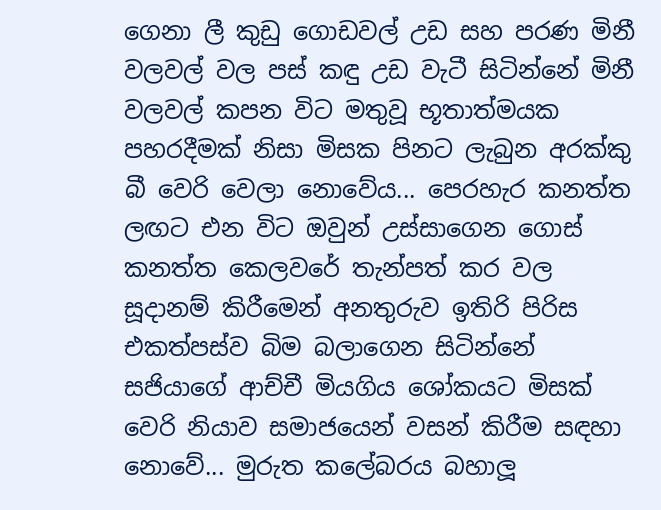ගෙනා ලී කුඩු ගොඩවල් උඩ සහ පරණ මිනී වලවල් වල පස් කඳු උඩ වැටී සිටින්නේ මිනී වලවල් කපන විට මතුවූ භූතාත්මයක පහරදීමක් නිසා මිසක පිනට ලැබුන අරක්කු බී වෙරි වෙලා නොවේය... පෙරහැර කනත්ත ලඟට එන විට ඔවුන් උස්සාගෙන ගොස් කනත්ත කෙලවරේ තැන්පත් කර වල සූදානම් කිරීමෙන් අනතුරුව ඉතිරි පිරිස එකත්පස්ව බිම බලාගෙන සිටින්නේ සජියාගේ ආච්චී මියගිය ශෝකයට මිසක් වෙරි නියාව සමාජයෙන් වසන් කිරීම සඳහා නොවේ... මුරුත කලේබරය බහාලූ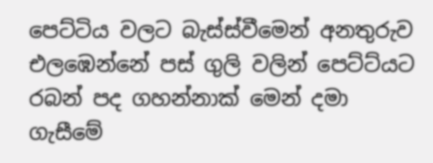පෙට්ටිය වලට බැස්ස්වීමෙන් අනතුරුව එලඹෙන්නේ පස් ගුලි වලින් පෙට්ට්යට රබන් පද ගහන්නාක් මෙන් දමා ගැසීමේ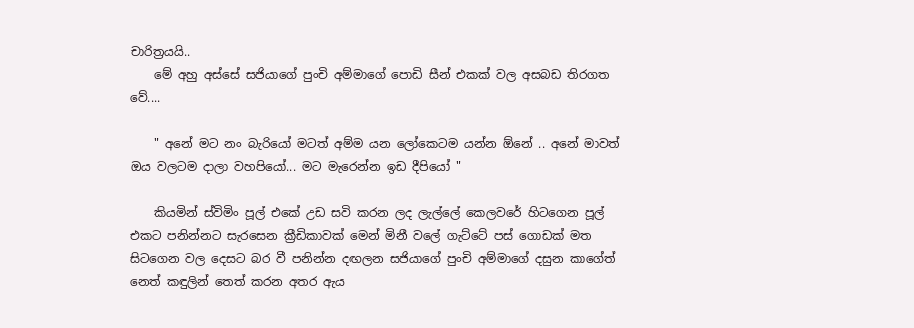චාරිත්‍රයයි..
    මේ අහු අස්සේ සජියාගේ පුංචි අම්මාගේ පොඩි සීන් එකක් වල අසබඩ තිරගත වේ....

    " අනේ මට නං බැරියෝ මටත් අම්ම යන ලෝකෙටම යන්න ඕනේ .. අනේ මාවත් ඔය වලටම දාලා වහපියෝ... මට මැරෙන්න ඉඩ දීපියෝ "

    කියමින් ස්විමිං පූල් එකේ උඩ සවි කරන ලද ලැල්ලේ කෙලවරේ හිටගෙන පූල් එකට පනින්නට සැරසෙන ක්‍රීඩිකාවක් මෙන් මිනී වලේ ගැට්ටේ පස් ගොඩක් මත සිටගෙන වල දෙසට බර වී පනින්න දඟලන සජියාගේ පුංචි අම්මාගේ දසුන කාගේත් නෙත් කඳුලින් තෙත් කරන අතර ඇය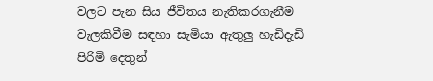වලට පැන සිය ජීවිතය නැතිකරගැනීම වැලකිවීම සඳහා සැමියා ඇතුලු හැඩිදැඩි පිරිමි දෙතුන්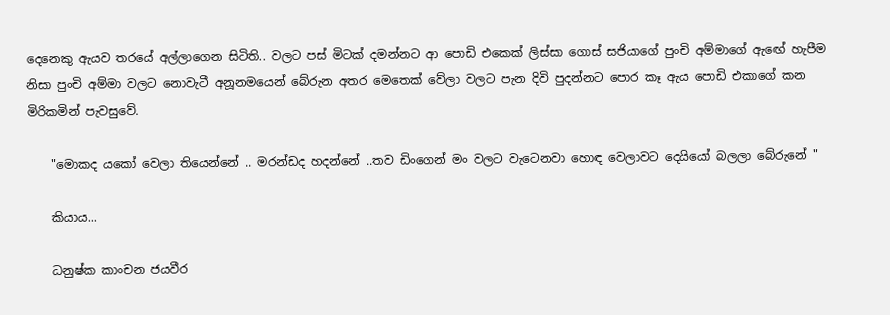දෙනෙකු ඇයව තරයේ අල්ලාගෙන සිටිති.. වලට පස් මිටක් දමන්නට ආ පොඩි එකෙක් ලිස්සා ගොස් සජියාගේ පුංචි අම්මාගේ ඇඟේ හැපීම නිසා පුංචි අම්මා වලට නොවැටී අනූනමයෙන් බේරුන අතර මෙතෙක් වේලා වලට පැන දිවි පුදන්නට පොර කෑ ඇය පොඩි එකාගේ කන මිරිකමින් පැවසුවේ.

    "මොකද යකෝ වෙලා තියෙන්නේ .. මරන්ඩද හදන්නේ ..තව ඩිංගෙන් මං වලට වැටෙනවා හොඳ වෙලාවට දෙයියෝ බලලා බේරුනේ "

    කියාය...

    ධනුෂ්ක කාංචන ජයවීර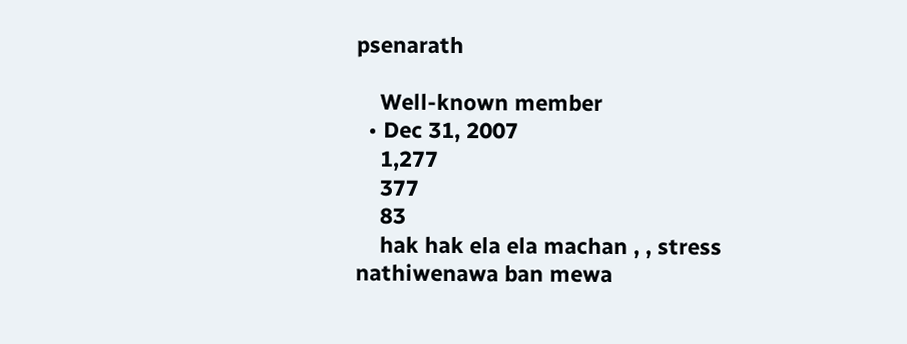psenarath

    Well-known member
  • Dec 31, 2007
    1,277
    377
    83
    hak hak ela ela machan , , stress nathiwenawa ban mewa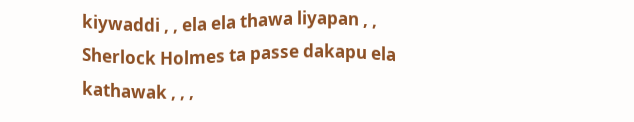kiywaddi , , ela ela thawa liyapan , , Sherlock Holmes ta passe dakapu ela kathawak , , ,